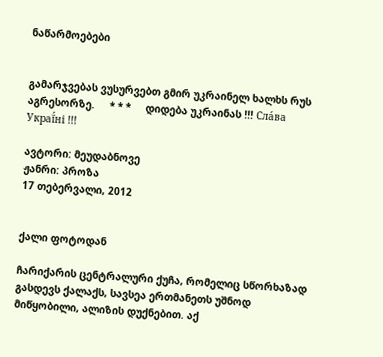ნაწარმოებები


გამარჯვებას ვუსურვებთ გმირ უკრაინელ ხალხს რუს აგრესორზე.     * * *     დიდება უკრაინას !!! Сла́ва Украї́ні !!!

ავტორი: მეუდაბნოვე
ჟანრი: პროზა
17 თებერვალი, 2012


ქალი ფოტოდან

ჩარიქარის ცენტრალური ქუჩა, რომელიც სწორხაზად გასდევს ქალაქს, სავსეა ერთმანეთს უშნოდ მიწყობილი, ალიზის დუქნებით. აქ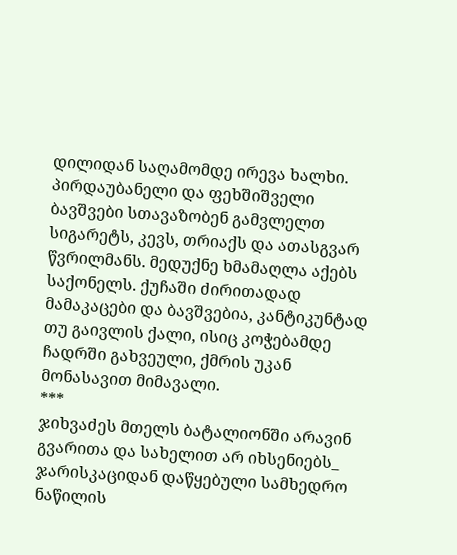დილიდან საღამომდე ირევა ხალხი. პირდაუბანელი და ფეხშიშველი ბავშვები სთავაზობენ გამვლელთ სიგარეტს, კევს, თრიაქს და ათასგვარ წვრილმანს. მედუქნე ხმამაღლა აქებს საქონელს. ქუჩაში ძირითადად მამაკაცები და ბავშვებია, კანტიკუნტად თუ გაივლის ქალი, ისიც კოჭებამდე ჩადრში გახვეული, ქმრის უკან მონასავით მიმავალი.
***
ჯიხვაძეს მთელს ბატალიონში არავინ გვარითა და სახელით არ იხსენიებს_ ჯარისკაციდან დაწყებული სამხედრო ნაწილის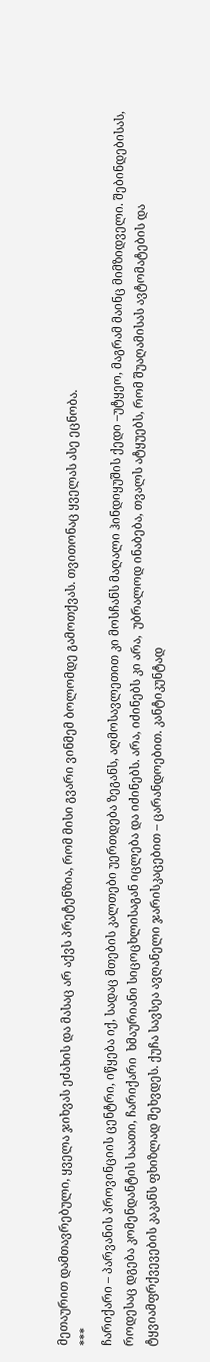მეთაურით დამთავრებული, ყველა ჯიხვას ეძახის და მასაც არ აქვს პრეტენზია, რომ მისი გვარი ვინმემ ბოლომდე გამოთქვას. თვითონაც ყველას ასე ეცნობა.
***
ჩარიქარი – პარვანის პროვინციის ცენტრი, იწყება იქ, სადაც მთების კალთები უერთდება ზეგანს, აღმოსავლეთით კი მოსჩანს მაღალი ჰინდიყუშის ქედი –უტყეო, მაგრამ მაინც მიმზიდველი. შებინდებისას, როდესაც დგება კომენდანტის საათი, ჩარიქარი  ხმაურიანი სიცოცხლისაგან იცლება და იძინებს. არა, იძინებს კი არა,  უბრალოდ ინაბება, თვალს ატყუებს, რომ შუაღამისას ავტომატების და ტყვიამფრქვევების კაკანს ფხიზლად შეხვდეს. ქუჩა სავსეა ავღანელი ჯარისკაცებით – ცარანდოებით. კანტიკუნტად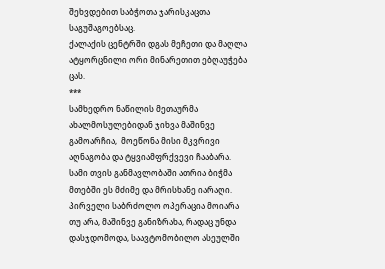შეხვდებით საბჭოთა ჯარისკაცთა საგუშაგოებსაც.
ქალაქის ცენტრში დგას მეჩეთი და მაღლა ატყორცნილი ორი მინარეთით ებღაუჭება ცას.
***
სამხედრო ნაწილის მეთაურმა ახალმოსულებიდან ჯიხვა მაშინვე გამოარჩია,  მოეწონა მისი მკვრივი აღნაგობა და ტყვიამფრქვევი ჩააბარა. სამი თვის განმავლობაში ათრია ბიჭმა მთებში ეს მძიმე და მრისხანე იარაღი. პირველი საბრძოლო ოპერაცია მოიარა თუ არა, მაშინვე განიზრახა, რადაც უნდა დასჯდომოდა, საავტომობილო ასეულში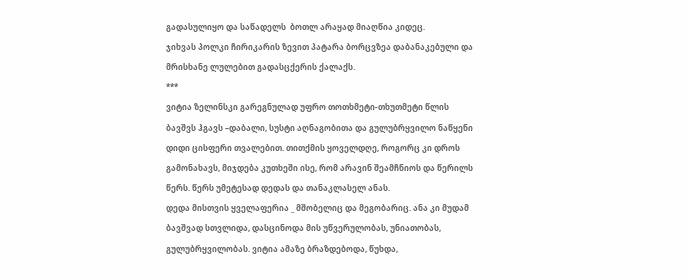გადასულიყო და საწადელს  ბოთლ არაყად მიაღწია კიდეც.
ჯიხვას პოლკი ჩირიკარის ზევით პატარა ბორცვზეა დაბანაკებული და მრისხანე ლულებით გადასცქერის ქალაქს.
***
ვიტია ზელინსკი გარეგნულად უფრო თოთხმეტი-თხუთმეტი წლის ბავშვს ჰგავს –დაბალი, სუსტი აღნაგობითა და გულუბრყვილო ნაწყენი დიდი ცისფერი თვალებით. თითქმის ყოველდღე, როგორც კი დროს გამონახავს, მიჯდება კუთხეში ისე, რომ არავინ შეამჩნიოს და წერილს წერს. წერს უმეტესად დედას და თანაკლასელ ანას.
დედა მისთვის ყველაფერია _ მშობელიც და მეგობარიც. ანა კი მუდამ ბავშვად სთვლიდა, დასცინოდა მის უწვერულობას, უნიათობას, გულუბრყვილობას. ვიტია ამაზე ბრაზდებოდა, წუხდა,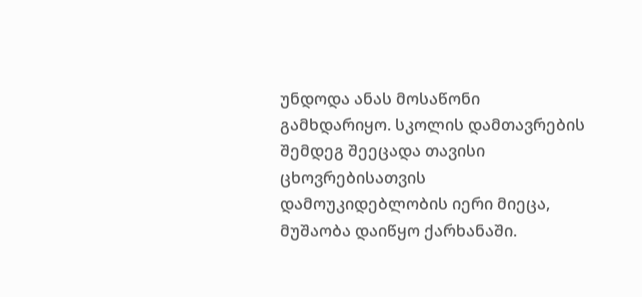უნდოდა ანას მოსაწონი გამხდარიყო. სკოლის დამთავრების შემდეგ შეეცადა თავისი ცხოვრებისათვის დამოუკიდებლობის იერი მიეცა, მუშაობა დაიწყო ქარხანაში.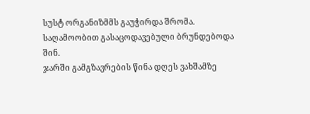სუსტ ორგანიზმმს გაუჭირდა შრომა. საღამოობით გასაცოდავებული ბრუნდებოდა შინ.
ჯარში გამგზავრების წინა დღეს ვახშამზე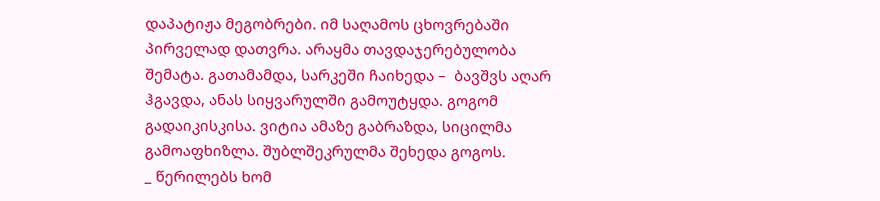დაპატიჟა მეგობრები. იმ საღამოს ცხოვრებაში პირველად დათვრა. არაყმა თავდაჯერებულობა შემატა. გათამამდა, სარკეში ჩაიხედა –  ბავშვს აღარ ჰგავდა, ანას სიყვარულში გამოუტყდა. გოგომ გადაიკისკისა. ვიტია ამაზე გაბრაზდა, სიცილმა გამოაფხიზლა. შუბლშეკრულმა შეხედა გოგოს.
_ წერილებს ხომ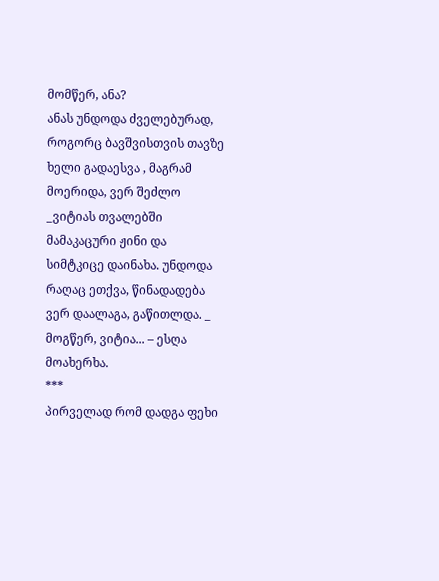მომწერ, ანა?
ანას უნდოდა ძველებურად, როგორც ბავშვისთვის თავზე ხელი გადაესვა , მაგრამ მოერიდა, ვერ შეძლო _ვიტიას თვალებში მამაკაცური ჟინი და სიმტკიცე დაინახა. უნდოდა რაღაც ეთქვა, წინადადება ვერ დაალაგა, გაწითლდა. _ მოგწერ, ვიტია... – ესღა მოახერხა.
***
პირველად რომ დადგა ფეხი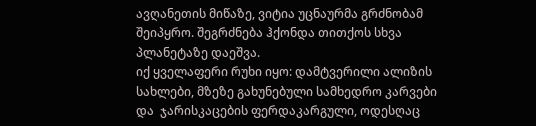ავღანეთის მიწაზე, ვიტია უცნაურმა გრძნობამ შეიპყრო. შეგრძნება ჰქონდა თითქოს სხვა პლანეტაზე დაეშვა.
იქ ყველაფერი რუხი იყო: დამტვერილი ალიზის სახლები, მზეზე გახუნებული სამხედრო კარვები და  ჯარისკაცების ფერდაკარგული, ოდესღაც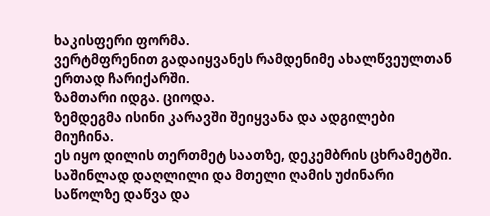ხაკისფერი ფორმა.
ვერტმფრენით გადაიყვანეს რამდენიმე ახალწვეულთან ერთად ჩარიქარში.
ზამთარი იდგა. ციოდა.
ზემდეგმა ისინი კარავში შეიყვანა და ადგილები მიუჩინა.
ეს იყო დილის თერთმეტ საათზე, დეკემბრის ცხრამეტში.
საშინლად დაღლილი და მთელი ღამის უძინარი საწოლზე დაწვა და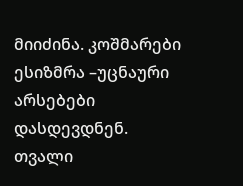მიიძინა. კოშმარები ესიზმრა –უცნაური არსებები დასდევდნენ.
თვალი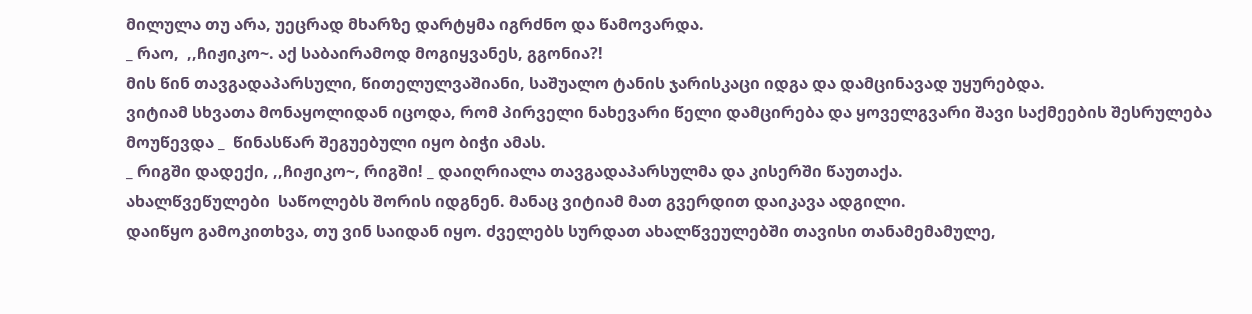მილულა თუ არა, უეცრად მხარზე დარტყმა იგრძნო და წამოვარდა.
_ რაო,  ,,ჩიჟიკო~. აქ საბაირამოდ მოგიყვანეს, გგონია?!
მის წინ თავგადაპარსული, წითელულვაშიანი, საშუალო ტანის ჯარისკაცი იდგა და დამცინავად უყურებდა.
ვიტიამ სხვათა მონაყოლიდან იცოდა, რომ პირველი ნახევარი წელი დამცირება და ყოველგვარი შავი საქმეების შესრულება მოუწევდა _  წინასწარ შეგუებული იყო ბიჭი ამას.
_ რიგში დადექი, ,,ჩიჟიკო~, რიგში! _ დაიღრიალა თავგადაპარსულმა და კისერში წაუთაქა.
ახალწვეწულები  საწოლებს შორის იდგნენ. მანაც ვიტიამ მათ გვერდით დაიკავა ადგილი.
დაიწყო გამოკითხვა, თუ ვინ საიდან იყო. ძველებს სურდათ ახალწვეულებში თავისი თანამემამულე,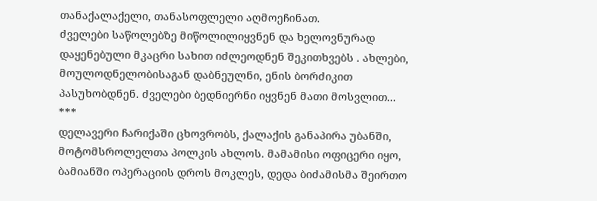თანაქალაქელი, თანასოფლელი აღმოეჩინათ.
ძველები საწოლებზე მიწოლილიყვნენ და ხელოვნურად დაყენებული მკაცრი სახით იძლეოდნენ შეკითხვებს . ახლები, მოულოდნელობისაგან დაბნეულნი, ენის ბორძიკით პასუხობდნენ. ძველები ბედნიერნი იყვნენ მათი მოსვლით...
***
დელავერი ჩარიქაში ცხოვრობს, ქალაქის განაპირა უბანში, მოტომსროლელთა პოლკის ახლოს. მამამისი ოფიცერი იყო, ბამიანში ოპერაციის დროს მოკლეს, დედა ბიძამისმა შეირთო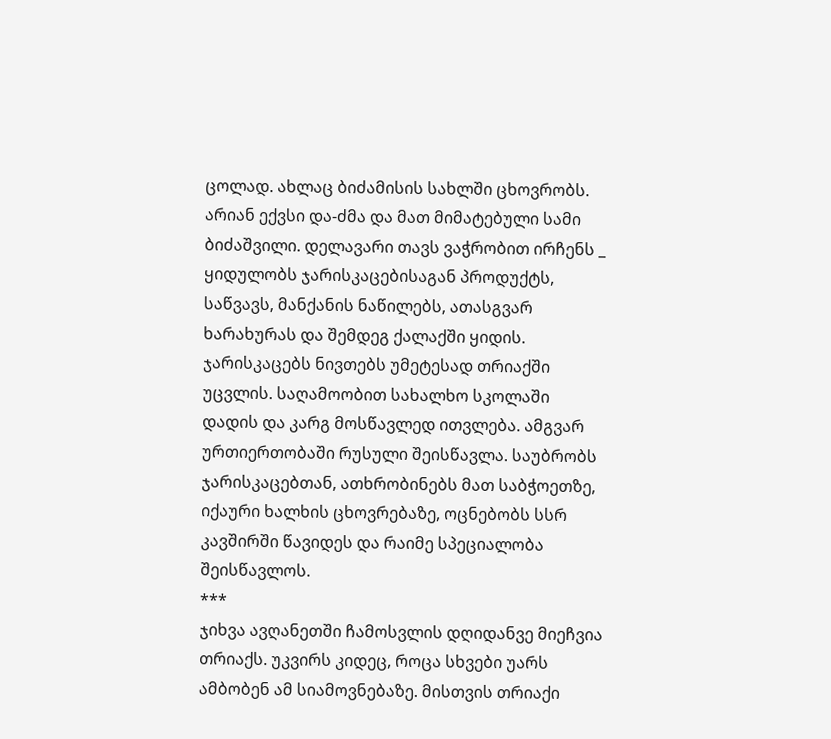ცოლად. ახლაც ბიძამისის სახლში ცხოვრობს. არიან ექვსი და-ძმა და მათ მიმატებული სამი ბიძაშვილი. დელავარი თავს ვაჭრობით ირჩენს _ ყიდულობს ჯარისკაცებისაგან პროდუქტს, საწვავს, მანქანის ნაწილებს, ათასგვარ ხარახურას და შემდეგ ქალაქში ყიდის. ჯარისკაცებს ნივთებს უმეტესად თრიაქში უცვლის. საღამოობით სახალხო სკოლაში დადის და კარგ მოსწავლედ ითვლება. ამგვარ ურთიერთობაში რუსული შეისწავლა. საუბრობს ჯარისკაცებთან, ათხრობინებს მათ საბჭოეთზე, იქაური ხალხის ცხოვრებაზე, ოცნებობს სსრ კავშირში წავიდეს და რაიმე სპეციალობა შეისწავლოს.
***
ჯიხვა ავღანეთში ჩამოსვლის დღიდანვე მიეჩვია თრიაქს. უკვირს კიდეც, როცა სხვები უარს ამბობენ ამ სიამოვნებაზე. მისთვის თრიაქი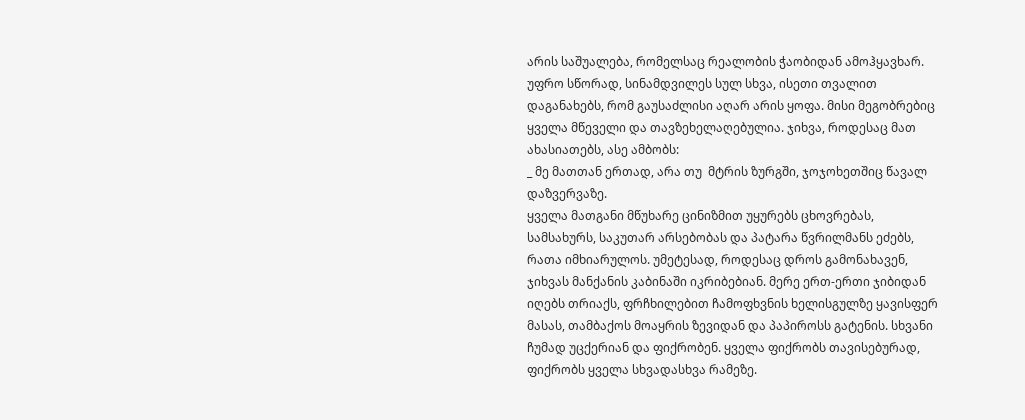არის საშუალება, რომელსაც რეალობის ჭაობიდან ამოჰყავხარ. უფრო სწორად, სინამდვილეს სულ სხვა, ისეთი თვალით დაგანახებს, რომ გაუსაძლისი აღარ არის ყოფა. მისი მეგობრებიც ყველა მწეველი და თავზეხელაღებულია. ჯიხვა, როდესაც მათ ახასიათებს, ასე ამბობს:
_ მე მათთან ერთად, არა თუ  მტრის ზურგში, ჯოჯოხეთშიც წავალ დაზვერვაზე.
ყველა მათგანი მწუხარე ცინიზმით უყურებს ცხოვრებას, სამსახურს, საკუთარ არსებობას და პატარა წვრილმანს ეძებს, რათა იმხიარულოს. უმეტესად, როდესაც დროს გამონახავენ, ჯიხვას მანქანის კაბინაში იკრიბებიან. მერე ერთ-ერთი ჯიბიდან იღებს თრიაქს, ფრჩხილებით ჩამოფხვნის ხელისგულზე ყავისფერ მასას, თამბაქოს მოაყრის ზევიდან და პაპიროსს გატენის. სხვანი ჩუმად უცქერიან და ფიქრობენ. ყველა ფიქრობს თავისებურად, ფიქრობს ყველა სხვადასხვა რამეზე.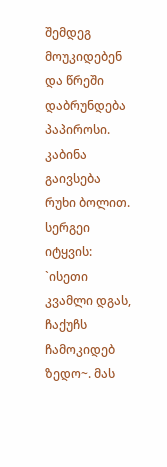შემდეგ მოუკიდებენ და წრეში დაბრუნდება პაპიროსი. კაბინა გაივსება რუხი ბოლით. სერგეი იტყვის: `ისეთი კვამლი დგას, ჩაქუჩს ჩამოკიდებ ზედო~. მას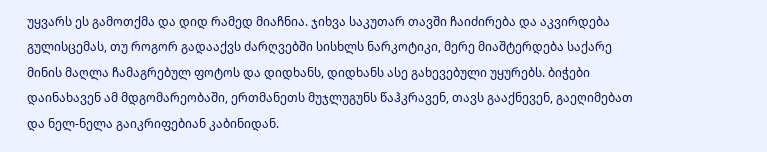უყვარს ეს გამოთქმა და დიდ რამედ მიაჩნია. ჯიხვა საკუთარ თავში ჩაიძირება და აკვირდება გულისცემას, თუ როგორ გადააქვს ძარღვებში სისხლს ნარკოტიკი, მერე მიაშტერდება საქარე მინის მაღლა ჩამაგრებულ ფოტოს და დიდხანს, დიდხანს ასე გახევებული უყურებს. ბიჭები დაინახავენ ამ მდგომარეობაში, ერთმანეთს მუჯლუგუნს წაჰკრავენ, თავს გააქნევენ, გაეღიმებათ და ნელ-ნელა გაიკრიფებიან კაბინიდან.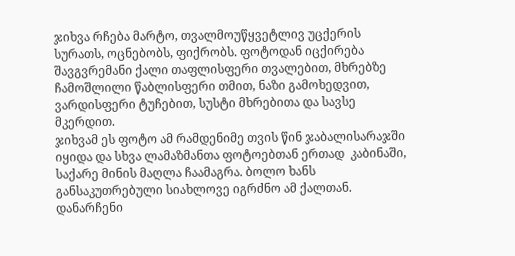ჯიხვა რჩება მარტო, თვალმოუწყვეტლივ უცქერის სურათს, ოცნებობს, ფიქრობს. ფოტოდან იცქირება შავგვრემანი ქალი თაფლისფერი თვალებით, მხრებზე ჩამოშლილი წაბლისფერი თმით, ნაზი გამოხედვით, ვარდისფერი ტუჩებით, სუსტი მხრებითა და სავსე მკერდით.
ჯიხვამ ეს ფოტო ამ რამდენიმე თვის წინ ჯაბალისარაჯში იყიდა და სხვა ლამაზმანთა ფოტოებთან ერთად  კაბინაში, საქარე მინის მაღლა ჩაამაგრა. ბოლო ხანს განსაკუთრებული სიახლოვე იგრძნო ამ ქალთან. დანარჩენი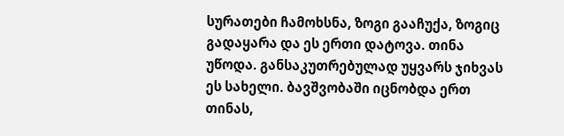სურათები ჩამოხსნა, ზოგი გააჩუქა, ზოგიც გადაყარა და ეს ერთი დატოვა. თინა უწოდა. განსაკუთრებულად უყვარს ჯიხვას ეს სახელი. ბავშვობაში იცნობდა ერთ თინას,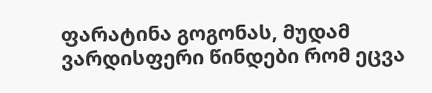ფარატინა გოგონას, მუდამ ვარდისფერი წინდები რომ ეცვა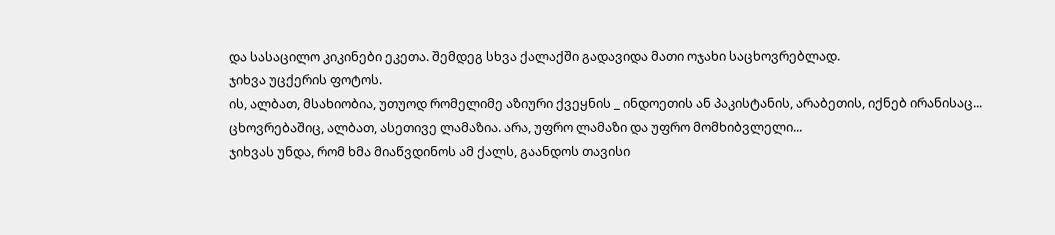და სასაცილო კიკინები ეკეთა. შემდეგ სხვა ქალაქში გადავიდა მათი ოჯახი საცხოვრებლად.
ჯიხვა უცქერის ფოტოს.
ის, ალბათ, მსახიობია, უთუოდ რომელიმე აზიური ქვეყნის _ ინდოეთის ან პაკისტანის, არაბეთის, იქნებ ირანისაც... ცხოვრებაშიც, ალბათ, ასეთივე ლამაზია. არა, უფრო ლამაზი და უფრო მომხიბვლელი...
ჯიხვას უნდა, რომ ხმა მიაწვდინოს ამ ქალს, გაანდოს თავისი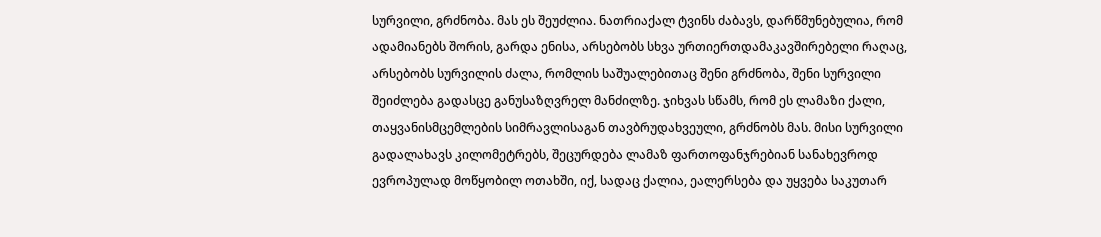სურვილი, გრძნობა. მას ეს შეუძლია. ნათრიაქალ ტვინს ძაბავს, დარწმუნებულია, რომ ადამიანებს შორის, გარდა ენისა, არსებობს სხვა ურთიერთდამაკავშირებელი რაღაც, არსებობს სურვილის ძალა, რომლის საშუალებითაც შენი გრძნობა, შენი სურვილი შეიძლება გადასცე განუსაზღვრელ მანძილზე. ჯიხვას სწამს, რომ ეს ლამაზი ქალი, თაყვანისმცემლების სიმრავლისაგან თავბრუდახვეული, გრძნობს მას. მისი სურვილი გადალახავს კილომეტრებს, შეცურდება ლამაზ ფართოფანჯრებიან სანახევროდ ევროპულად მოწყობილ ოთახში, იქ, სადაც ქალია, ეალერსება და უყვება საკუთარ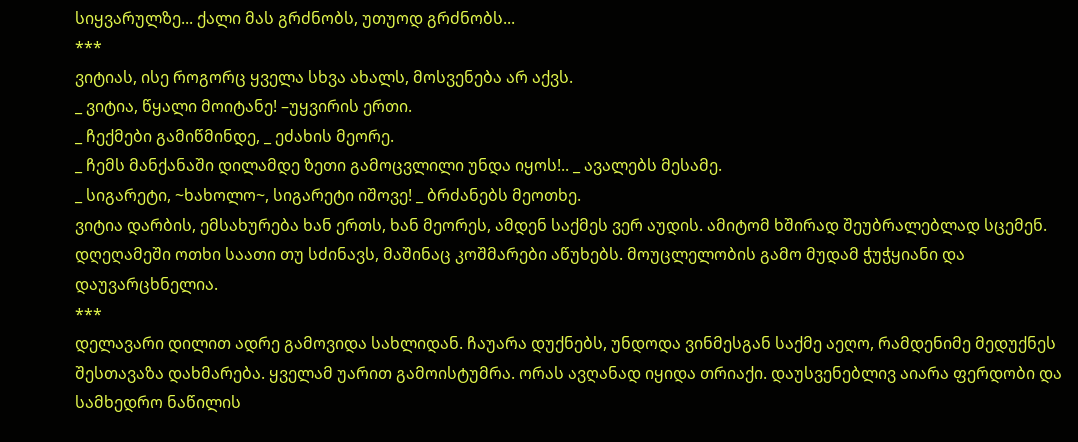სიყვარულზე... ქალი მას გრძნობს, უთუოდ გრძნობს...
***
ვიტიას, ისე როგორც ყველა სხვა ახალს, მოსვენება არ აქვს.
_ ვიტია, წყალი მოიტანე! –უყვირის ერთი.
_ ჩექმები გამიწმინდე, _ ეძახის მეორე.
_ ჩემს მანქანაში დილამდე ზეთი გამოცვლილი უნდა იყოს!.. _ ავალებს მესამე.
_ სიგარეტი, ~ხახოლო~, სიგარეტი იშოვე! _ ბრძანებს მეოთხე.
ვიტია დარბის, ემსახურება ხან ერთს, ხან მეორეს, ამდენ საქმეს ვერ აუდის. ამიტომ ხშირად შეუბრალებლად სცემენ. დღეღამეში ოთხი საათი თუ სძინავს, მაშინაც კოშმარები აწუხებს. მოუცლელობის გამო მუდამ ჭუჭყიანი და დაუვარცხნელია.
***
დელავარი დილით ადრე გამოვიდა სახლიდან. ჩაუარა დუქნებს, უნდოდა ვინმესგან საქმე აეღო, რამდენიმე მედუქნეს შესთავაზა დახმარება. ყველამ უარით გამოისტუმრა. ორას ავღანად იყიდა თრიაქი. დაუსვენებლივ აიარა ფერდობი და სამხედრო ნაწილის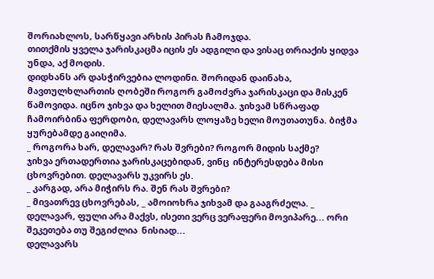შორიახლოს, სარწყავი არხის პირას ჩამოჯდა.
თითქმის ყველა ჯარისკაცმა იცის ეს ადგილი და ვისაც თრიაქის ყიდვა უნდა, აქ მოდის.
დიდხანს არ დასჭირვებია ლოდინი. შორიდან დაინახა, მავთულხლართის ღობეში როგორ გამოძვრა ჯარისკაცი და მისკენ წამოვიდა. იცნო ჯიხვა და ხელით მიესალმა. ჯიხვამ სწრაფად ჩამოირბინა ფერდობი, დელავარს ლოყაზე ხელი მოუთათუნა. ბიჭმა ყურებამდე გაიღიმა.
_ როგორა ხარ, დელავარ? რას შვრები? როგორ მიდის საქმე?
ჯიხვა ერთადერთია ჯარისკაცებიდან, ვინც  ინტერესდება მისი ცხოვრებით. დელავარს უკვირს ეს.
_ კარგად, არა მიჭირს რა. შენ რას შვრები?
_ მივათრევ ცხოვრებას, _ ამოიოხრა ჯიხვამ და გააგრძელა. _ დელავარ, ფული არა მაქვს, ისეთი ვერც ვერაფერი მოვიპარე... ორი შეკეთება თუ შეგიძლია  ნისიად...
დელავარს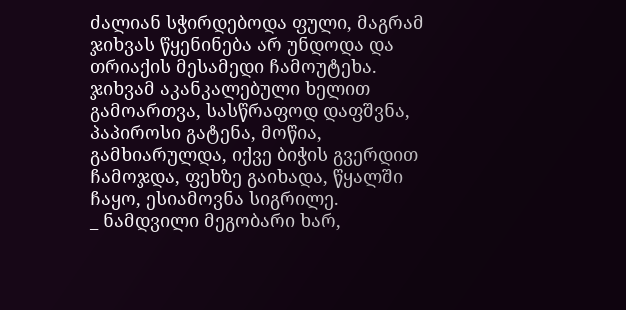ძალიან სჭირდებოდა ფული, მაგრამ ჯიხვას წყენინება არ უნდოდა და თრიაქის მესამედი ჩამოუტეხა.
ჯიხვამ აკანკალებული ხელით გამოართვა, სასწრაფოდ დაფშვნა, პაპიროსი გატენა, მოწია, გამხიარულდა, იქვე ბიჭის გვერდით ჩამოჯდა, ფეხზე გაიხადა, წყალში ჩაყო, ესიამოვნა სიგრილე.
_ ნამდვილი მეგობარი ხარ,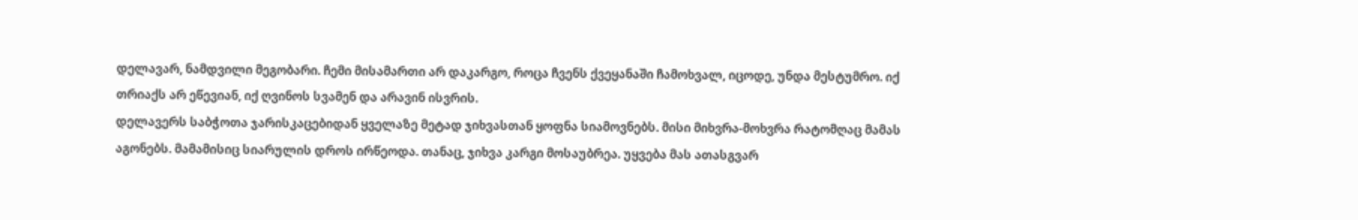დელავარ, ნამდვილი მეგობარი. ჩემი მისამართი არ დაკარგო, როცა ჩვენს ქვეყანაში ჩამოხვალ, იცოდე, უნდა მესტუმრო. იქ თრიაქს არ ეწევიან, იქ ღვინოს სვამენ და არავინ ისვრის.
დელავერს საბჭოთა ჯარისკაცებიდან ყველაზე მეტად ჯიხვასთან ყოფნა სიამოვნებს. მისი მიხვრა-მოხვრა რატომღაც მამას აგონებს. მამამისიც სიარულის დროს ირწეოდა. თანაც, ჯიხვა კარგი მოსაუბრეა. უყვება მას ათასგვარ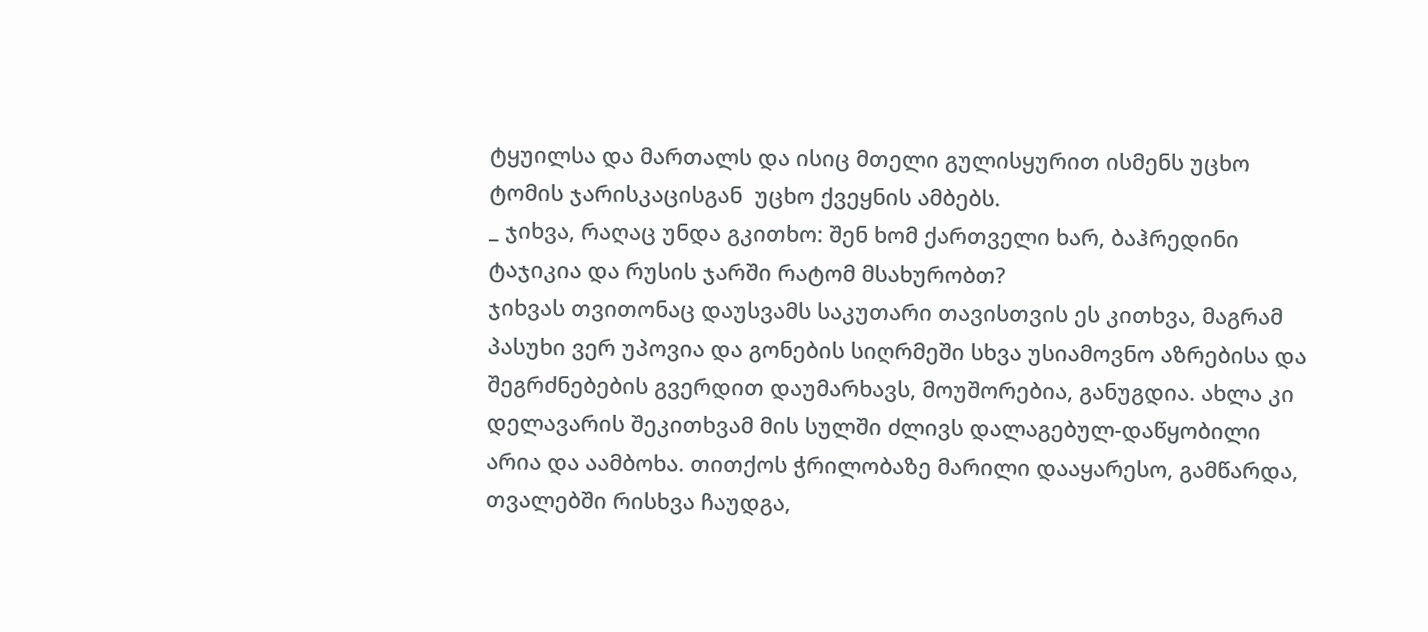ტყუილსა და მართალს და ისიც მთელი გულისყურით ისმენს უცხო ტომის ჯარისკაცისგან  უცხო ქვეყნის ამბებს.
_ ჯიხვა, რაღაც უნდა გკითხო: შენ ხომ ქართველი ხარ, ბაჰრედინი ტაჯიკია და რუსის ჯარში რატომ მსახურობთ?
ჯიხვას თვითონაც დაუსვამს საკუთარი თავისთვის ეს კითხვა, მაგრამ პასუხი ვერ უპოვია და გონების სიღრმეში სხვა უსიამოვნო აზრებისა და შეგრძნებების გვერდით დაუმარხავს, მოუშორებია, განუგდია. ახლა კი დელავარის შეკითხვამ მის სულში ძლივს დალაგებულ-დაწყობილი არია და აამბოხა. თითქოს ჭრილობაზე მარილი დააყარესო, გამწარდა, თვალებში რისხვა ჩაუდგა,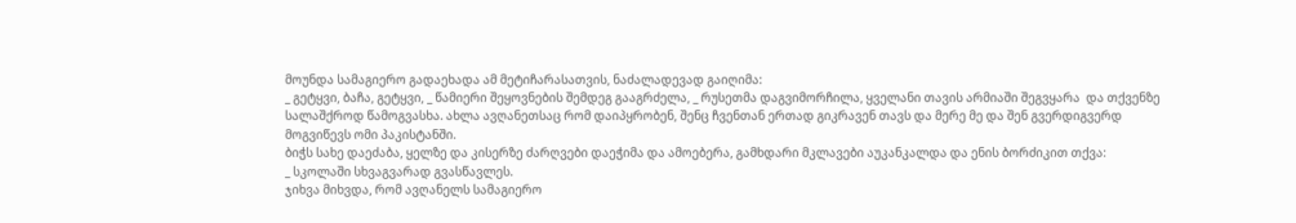მოუნდა სამაგიერო გადაეხადა ამ მეტიჩარასათვის, ნაძალადევად გაიღიმა:
_ გეტყვი, ბაჩა, გეტყვი, _ წამიერი შეყოვნების შემდეგ გააგრძელა, _ რუსეთმა დაგვიმორჩილა, ყველანი თავის არმიაში შეგვყარა  და თქვენზე სალაშქროდ წამოგვასხა. ახლა ავღანეთსაც რომ დაიპყრობენ, შენც ჩვენთან ერთად გიკრავენ თავს და მერე მე და შენ გვერდიგვერდ მოგვიწევს ომი პაკისტანში.
ბიჭს სახე დაეძაბა, ყელზე და კისერზე ძარღვები დაეჭიმა და ამოებერა, გამხდარი მკლავები აუკანკალდა და ენის ბორძიკით თქვა:
_ სკოლაში სხვაგვარად გვასწავლეს.
ჯიხვა მიხვდა, რომ ავღანელს სამაგიერო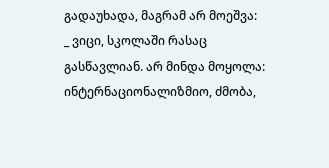გადაუხადა, მაგრამ არ მოეშვა:
_ ვიცი, სკოლაში რასაც გასწავლიან. არ მინდა მოყოლა: ინტერნაციონალიზმიო, ძმობა,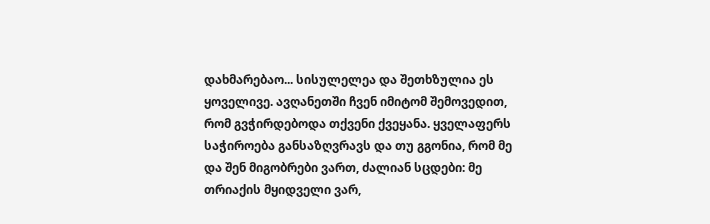დახმარებაო... სისულელეა და შეთხზულია ეს ყოველივე. ავღანეთში ჩვენ იმიტომ შემოვედით, რომ გვჭირდებოდა თქვენი ქვეყანა. ყველაფერს საჭიროება განსაზღვრავს და თუ გგონია, რომ მე და შენ მიგობრები ვართ, ძალიან სცდები: მე თრიაქის მყიდველი ვარ,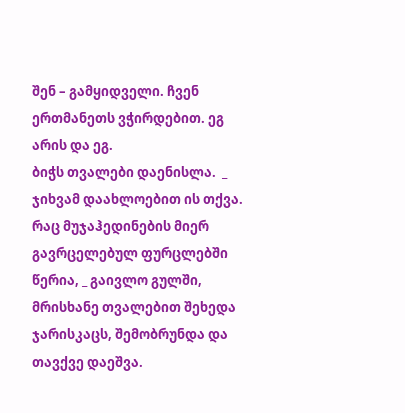შენ – გამყიდველი. ჩვენ ერთმანეთს ვჭირდებით. ეგ არის და ეგ.
ბიჭს თვალები დაენისლა.  _ ჯიხვამ დაახლოებით ის თქვა. რაც მუჯაჰედინების მიერ გავრცელებულ ფურცლებში წერია, _ გაივლო გულში, მრისხანე თვალებით შეხედა ჯარისკაცს, შემობრუნდა და თავქვე დაეშვა.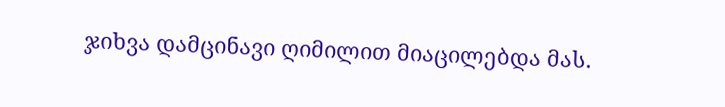ჯიხვა დამცინავი ღიმილით მიაცილებდა მას.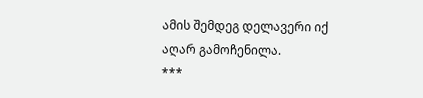ამის შემდეგ დელავერი იქ აღარ გამოჩენილა.
***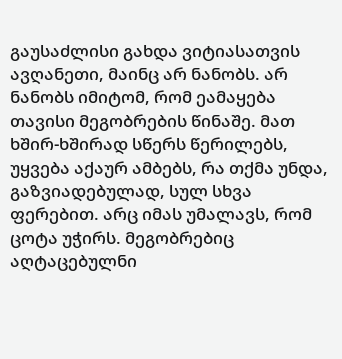გაუსაძლისი გახდა ვიტიასათვის ავღანეთი, მაინც არ ნანობს. არ ნანობს იმიტომ, რომ ეამაყება თავისი მეგობრების წინაშე. მათ ხშირ-ხშირად სწერს წერილებს, უყვება აქაურ ამბებს, რა თქმა უნდა, გაზვიადებულად, სულ სხვა ფერებით. არც იმას უმალავს, რომ ცოტა უჭირს. მეგობრებიც აღტაცებულნი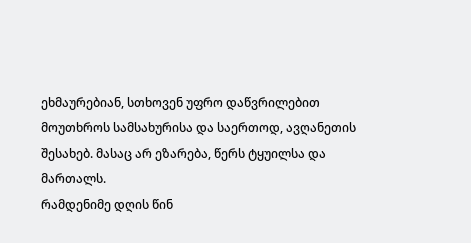ეხმაურებიან, სთხოვენ უფრო დაწვრილებით მოუთხროს სამსახურისა და საერთოდ, ავღანეთის შესახებ. მასაც არ ეზარება, წერს ტყუილსა და მართალს.
რამდენიმე დღის წინ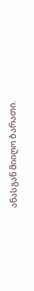ანასგან მიიღო ბარათი.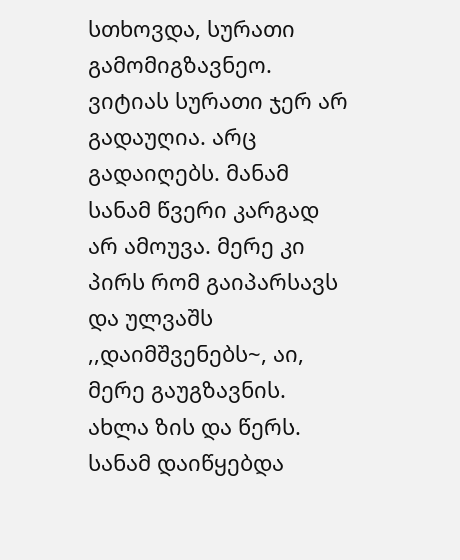სთხოვდა, სურათი გამომიგზავნეო. ვიტიას სურათი ჯერ არ გადაუღია. არც გადაიღებს. მანამ სანამ წვერი კარგად არ ამოუვა. მერე კი პირს რომ გაიპარსავს და ულვაშს ,,დაიმშვენებს~, აი, მერე გაუგზავნის. ახლა ზის და წერს. სანამ დაიწყებდა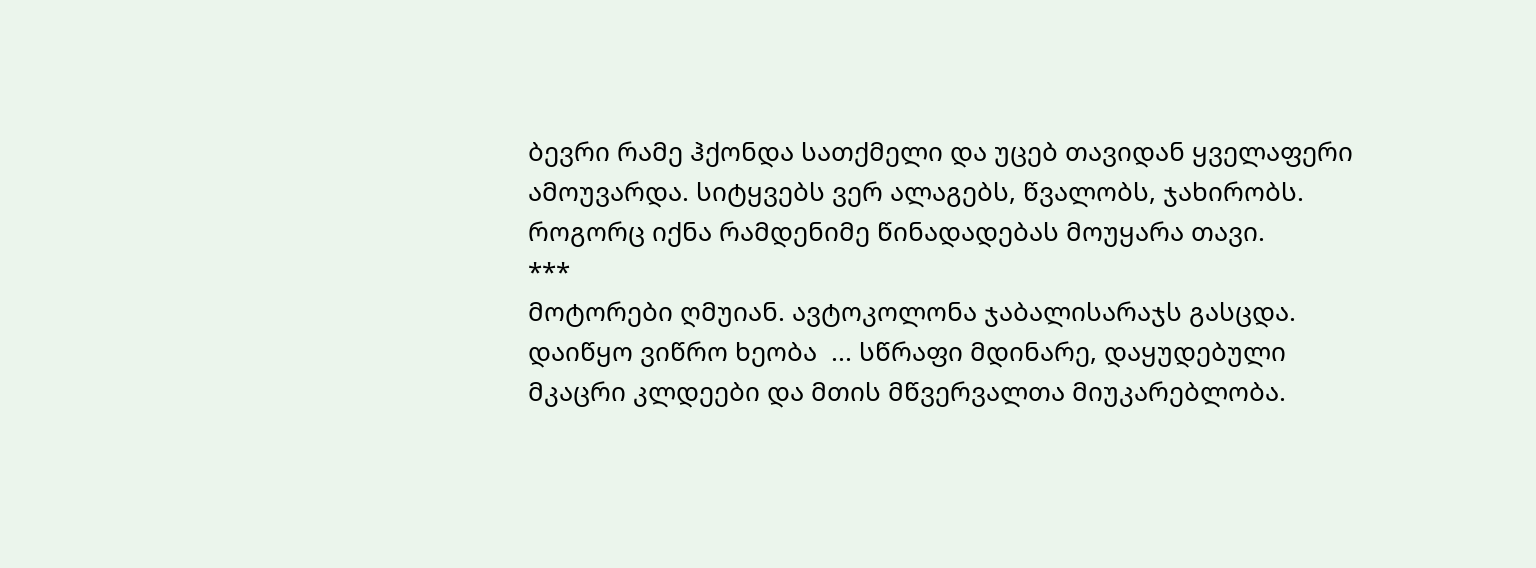ბევრი რამე ჰქონდა სათქმელი და უცებ თავიდან ყველაფერი ამოუვარდა. სიტყვებს ვერ ალაგებს, წვალობს, ჯახირობს. როგორც იქნა რამდენიმე წინადადებას მოუყარა თავი.
***
მოტორები ღმუიან. ავტოკოლონა ჯაბალისარაჯს გასცდა. დაიწყო ვიწრო ხეობა  ... სწრაფი მდინარე, დაყუდებული მკაცრი კლდეები და მთის მწვერვალთა მიუკარებლობა.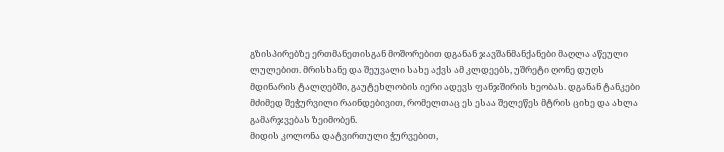გზისპირებზე ერთმანეთისგან მოშორებით დგანან ჯავშანმანქანები მაღლა აწეული ლულებით. მრისხანე და შეუვალი სახე აქვს ამ კლდეებს, უშრეტი ღონე დუღს მდინარის ტალღებში, გაუტეხლობის იერი ადევს ფანჯშირის ხეობას. დგანან ტანკები მძიმედ შეჭურვილი რაინდებივით, რომელთაც ეს ესაა შელეწეს მტრის ციხე და ახლა გამარჯვებას ზეიმობენ.
მიდის კოლონა დატვირთული ჭურვებით,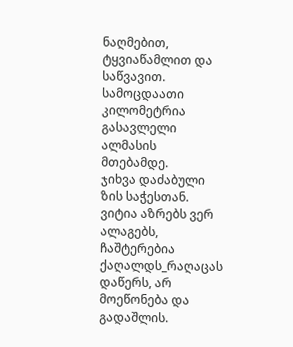ნაღმებით, ტყვიაწამლით და საწვავით. სამოცდაათი კილომეტრია გასავლელი ალმასის მთებამდე.
ჯიხვა დაძაბული ზის საჭესთან. ვიტია აზრებს ვერ ალაგებს, ჩაშტერებია ქაღალდს_რაღაცას დაწერს, არ მოეწონება და გადაშლის.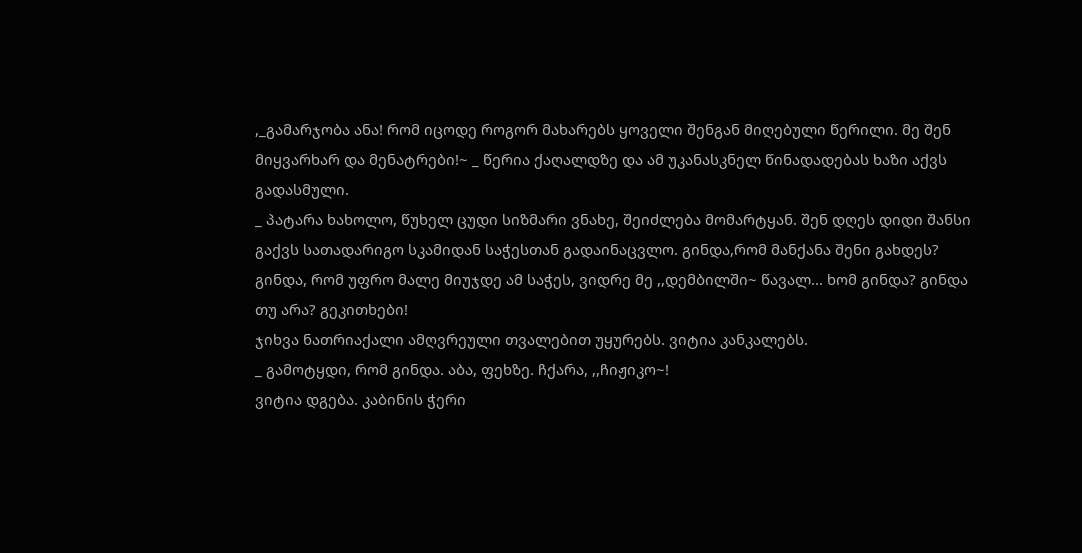,_გამარჯობა ანა! რომ იცოდე როგორ მახარებს ყოველი შენგან მიღებული წერილი. მე შენ მიყვარხარ და მენატრები!~ _ წერია ქაღალდზე და ამ უკანასკნელ წინადადებას ხაზი აქვს გადასმული.
_ პატარა ხახოლო, წუხელ ცუდი სიზმარი ვნახე, შეიძლება მომარტყან. შენ დღეს დიდი შანსი გაქვს სათადარიგო სკამიდან საჭესთან გადაინაცვლო. გინდა,რომ მანქანა შენი გახდეს? გინდა, რომ უფრო მალე მიუჯდე ამ საჭეს, ვიდრე მე ,,დემბილში~ წავალ... ხომ გინდა? გინდა თუ არა? გეკითხები!
ჯიხვა ნათრიაქალი ამღვრეული თვალებით უყურებს. ვიტია კანკალებს.
_ გამოტყდი, რომ გინდა. აბა, ფეხზე. ჩქარა, ,,ჩიჟიკო~!
ვიტია დგება. კაბინის ჭერი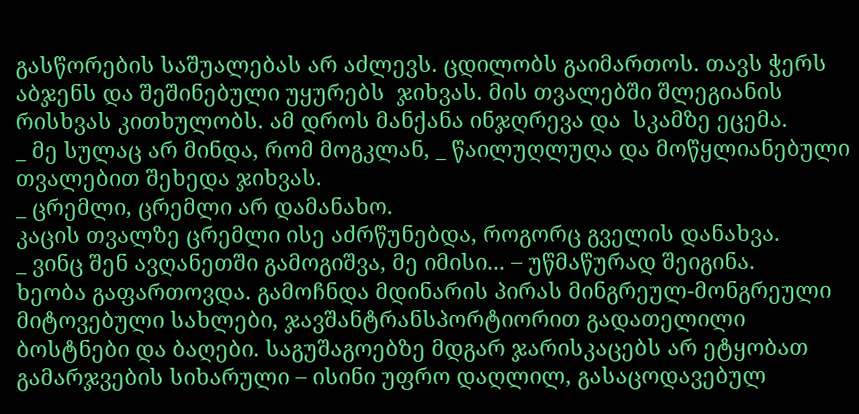გასწორების საშუალებას არ აძლევს. ცდილობს გაიმართოს. თავს ჭერს აბჯენს და შეშინებული უყურებს  ჯიხვას. მის თვალებში შლეგიანის რისხვას კითხულობს. ამ დროს მანქანა ინჯღრევა და  სკამზე ეცემა.
_ მე სულაც არ მინდა, რომ მოგკლან, _ წაილუღლუღა და მოწყლიანებული თვალებით შეხედა ჯიხვას.
_ ცრემლი, ცრემლი არ დამანახო.
კაცის თვალზე ცრემლი ისე აძრწუნებდა, როგორც გველის დანახვა.
_ ვინც შენ ავღანეთში გამოგიშვა, მე იმისი... – უწმაწურად შეიგინა.
ხეობა გაფართოვდა. გამოჩნდა მდინარის პირას მინგრეულ-მონგრეული მიტოვებული სახლები, ჯავშანტრანსპორტიორით გადათელილი ბოსტნები და ბაღები. საგუშაგოებზე მდგარ ჯარისკაცებს არ ეტყობათ გამარჯვების სიხარული – ისინი უფრო დაღლილ, გასაცოდავებულ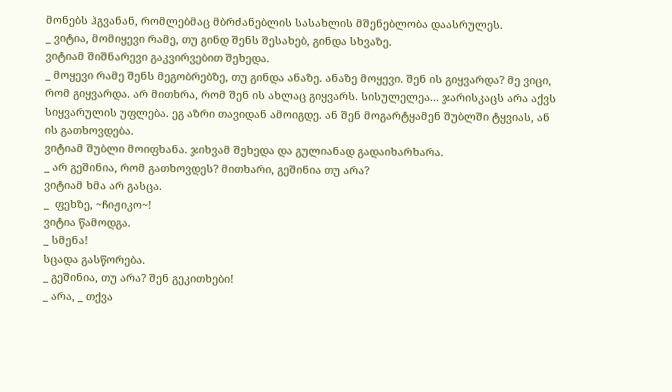მონებს ჰგვანან, რომლებმაც მბრძანებლის სასახლის მშენებლობა დაასრულეს.
_ ვიტია, მომიყევი რამე, თუ გინდ შენს შესახებ, გინდა სხვაზე.
ვიტიამ შიშნარევი გაკვირვებით შეხედა.
_ მოყევი რამე შენს მეგობრებზე, თუ გინდა ანაზე. ანაზე მოყევი. შენ ის გიყვარდა? მე ვიცი, რომ გიყვარდა. არ მითხრა, რომ შენ ის ახლაც გიყვარს. სისულელეა... ჯარისკაცს არა აქვს სიყვარულის უფლება. ეგ აზრი თავიდან ამოიგდე. ან შენ მოგარტყამენ შუბლში ტყვიას, ან ის გათხოვდება.
ვიტიამ შუბლი მოიფხანა. ჯიხვამ შეხედა და გულიანად გადაიხარხარა.
_ არ გეშინია, რომ გათხოვდეს? მითხარი, გეშინია თუ არა?
ვიტიამ ხმა არ გასცა.
_  ფეხზე, ~ჩიჟიკო~!
ვიტია წამოდგა.
_ სმენა!
სცადა გასწორება.
_ გეშინია, თუ არა? შენ გეკითხები!
_ არა, _ თქვა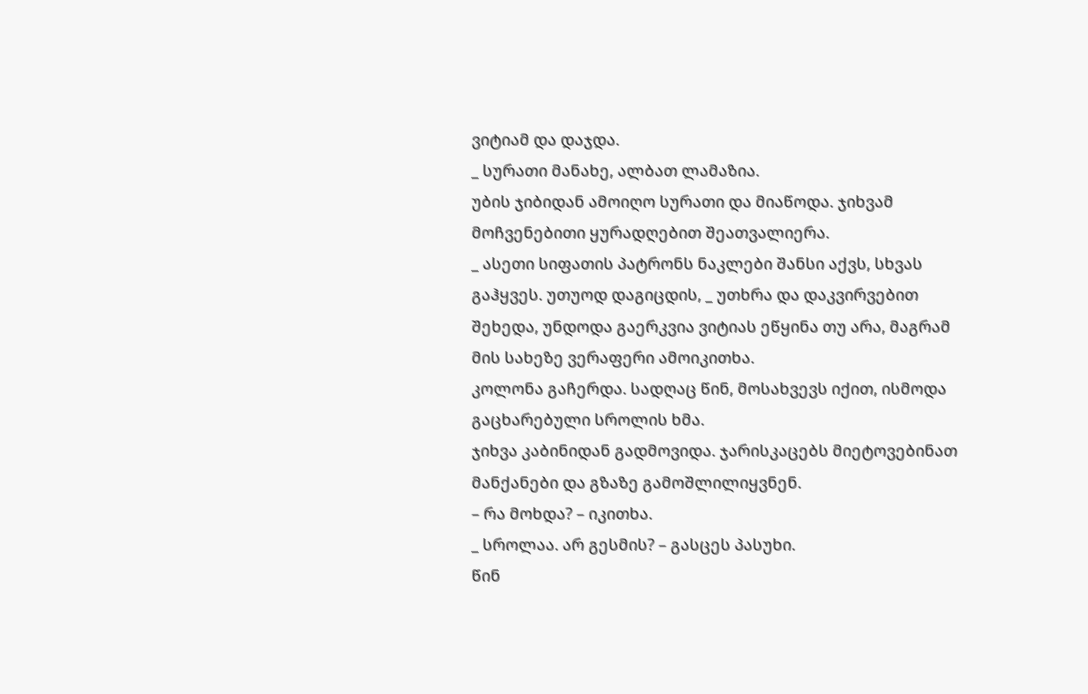ვიტიამ და დაჯდა.
_ სურათი მანახე, ალბათ ლამაზია.
უბის ჯიბიდან ამოიღო სურათი და მიაწოდა. ჯიხვამ მოჩვენებითი ყურადღებით შეათვალიერა.
_ ასეთი სიფათის პატრონს ნაკლები შანსი აქვს, სხვას გაჰყვეს. უთუოდ დაგიცდის, _ უთხრა და დაკვირვებით შეხედა, უნდოდა გაერკვია ვიტიას ეწყინა თუ არა, მაგრამ მის სახეზე ვერაფერი ამოიკითხა.
კოლონა გაჩერდა. სადღაც წინ, მოსახვევს იქით, ისმოდა გაცხარებული სროლის ხმა.
ჯიხვა კაბინიდან გადმოვიდა. ჯარისკაცებს მიეტოვებინათ მანქანები და გზაზე გამოშლილიყვნენ.
– რა მოხდა? – იკითხა.
_ სროლაა. არ გესმის? – გასცეს პასუხი.
წინ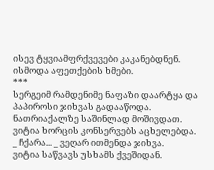ისევ ტყვიამფრქვევები კაკანებდნენ. ისმოდა აფეთქების ხმები.
***
სერგეიმ რამდენიმე ნაფაზი დაარტყა და პაპიროსი ჯიხვას გადააწოდა.
ნათრიაქალზე საშინლად მოშივდათ. ვიტია ხორცის კონსერვებს აცხელებდა.
_ ჩქარა... _ ვეღარ ითმენდა ჯიხვა.
ვიტია საწვავს უსხამს ქვეშიდან.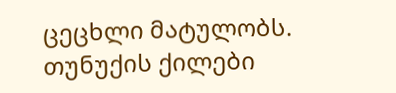ცეცხლი მატულობს. თუნუქის ქილები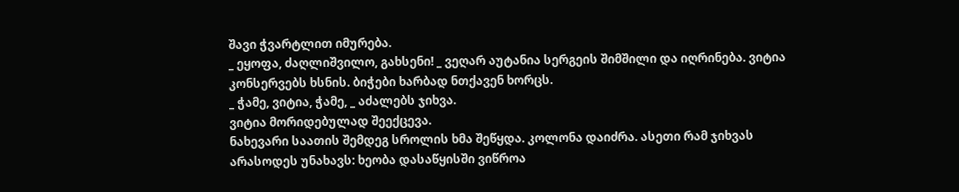შავი ჭვარტლით იმურება.
_ ეყოფა, ძაღლიშვილო, გახსენი! _ ვეღარ აუტანია სერგეის შიმშილი და იღრინება. ვიტია კონსერვებს ხსნის. ბიჭები ხარბად ნთქავენ ხორცს.
_ ჭამე, ვიტია, ჭამე, _ აძალებს ჯიხვა.
ვიტია მორიდებულად შეექცევა.
ნახევარი საათის შემდეგ სროლის ხმა შეწყდა. კოლონა დაიძრა. ასეთი რამ ჯიხვას არასოდეს უნახავს: ხეობა დასაწყისში ვიწროა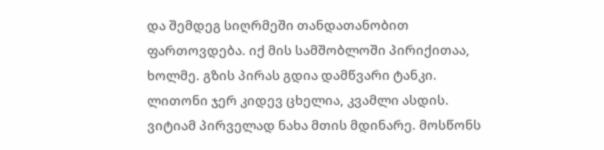და შემდეგ სიღრმეში თანდათანობით ფართოვდება. იქ მის სამშობლოში პირიქითაა, ხოლმე. გზის პირას გდია დამწვარი ტანკი. ლითონი ჯერ კიდევ ცხელია, კვამლი ასდის. ვიტიამ პირველად ნახა მთის მდინარე. მოსწონს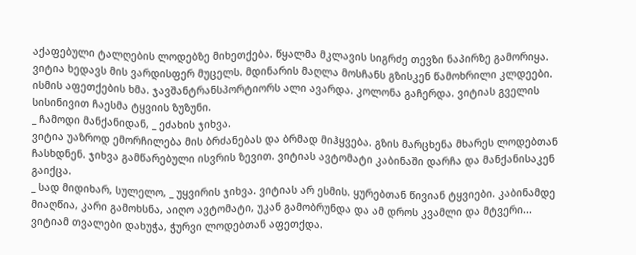აქაფებული ტალღების ლოდებზე მიხეთქება. წყალმა მკლავის სიგრძე თევზი ნაპირზე გამორიყა. ვიტია ხედავს მის ვარდისფერ მუცელს. მდინარის მაღლა მოსჩანს გზისკენ წამოხრილი კლდეები.
ისმის აფეთქების ხმა. ჯავშანტრანსპორტიორს ალი ავარდა. კოლონა გაჩერდა. ვიტიას გველის სისინივით ჩაესმა ტყვიის ზუზუნი.
_ ჩამოდი მანქანიდან, _ ეძახის ჯიხვა.
ვიტია უაზროდ ემორჩილება მის ბრძანებას და ბრმად მიჰყვება. გზის მარცხენა მხარეს ლოდებთან ჩასხდნენ. ჯიხვა გამწარებული ისვრის ზევით. ვიტიას ავტომატი კაბინაში დარჩა და მანქანისაკენ  გაიქცა.
_ სად მიდიხარ, სულელო, _ უყვირის ჯიხვა. ვიტიას არ ესმის. ყურებთან წივიან ტყვიები. კაბინამდე მიაღწია, კარი გამოხსნა, აიღო ავტომატი, უკან გამობრუნდა და ამ დროს კვამლი და მტვერი... ვიტიამ თვალები დახუჭა, ჭურვი ლოდებთან აფეთქდა.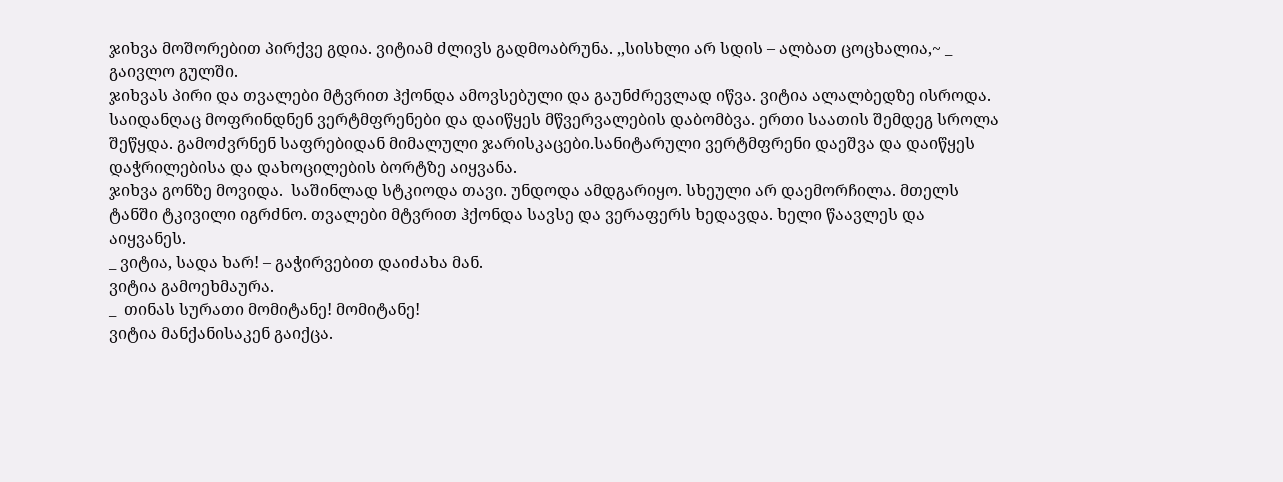ჯიხვა მოშორებით პირქვე გდია. ვიტიამ ძლივს გადმოაბრუნა. ,,სისხლი არ სდის – ალბათ ცოცხალია,~ _ გაივლო გულში.
ჯიხვას პირი და თვალები მტვრით ჰქონდა ამოვსებული და გაუნძრევლად იწვა. ვიტია ალალბედზე ისროდა.
საიდანღაც მოფრინდნენ ვერტმფრენები და დაიწყეს მწვერვალების დაბომბვა. ერთი საათის შემდეგ სროლა შეწყდა. გამოძვრნენ საფრებიდან მიმალული ჯარისკაცები.სანიტარული ვერტმფრენი დაეშვა და დაიწყეს დაჭრილებისა და დახოცილების ბორტზე აიყვანა.
ჯიხვა გონზე მოვიდა.  საშინლად სტკიოდა თავი. უნდოდა ამდგარიყო. სხეული არ დაემორჩილა. მთელს ტანში ტკივილი იგრძნო. თვალები მტვრით ჰქონდა სავსე და ვერაფერს ხედავდა. ხელი წაავლეს და აიყვანეს.
_ ვიტია, სადა ხარ! – გაჭირვებით დაიძახა მან.
ვიტია გამოეხმაურა.
_  თინას სურათი მომიტანე! მომიტანე!
ვიტია მანქანისაკენ გაიქცა.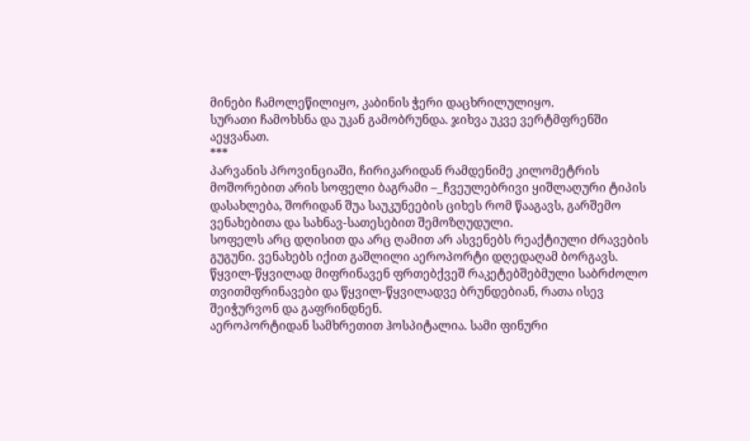მინები ჩამოლეწილიყო, კაბინის ჭერი დაცხრილულიყო.
სურათი ჩამოხსნა და უკან გამობრუნდა. ჯიხვა უკვე ვერტმფრენში აეყვანათ.
***
პარვანის პროვინციაში, ჩირიკარიდან რამდენიმე კილომეტრის მოშორებით არის სოფელი ბაგრამი –_ჩვეულებრივი ყიშლაღური ტიპის დასახლება, შორიდან შუა საუკუნეების ციხეს რომ წააგავს, გარშემო ვენახებითა და სახნავ-სათესებით შემოზღუდული.
სოფელს არც დღისით და არც ღამით არ ასვენებს რეაქტიული ძრავების გუგუნი. ვენახებს იქით გაშლილი აეროპორტი დღედაღამ ბორგავს. წყვილ-წყვილად მიფრინავენ ფრთებქვეშ რაკეტებშებმული საბრძოლო თვითმფრინავები და წყვილ-წყვილადვე ბრუნდებიან, რათა ისევ შეიჭურვონ და გაფრინდნენ.
აეროპორტიდან სამხრეთით ჰოსპიტალია. სამი ფინური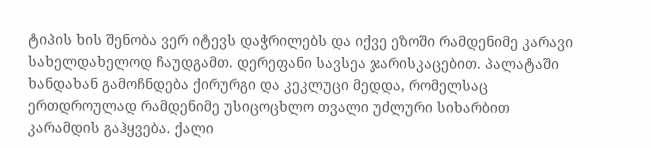ტიპის ხის შენობა ვერ იტევს დაჭრილებს და იქვე ეზოში რამდენიმე კარავი სახელდახელოდ ჩაუდგამთ. დერეფანი სავსეა ჯარისკაცებით. პალატაში ხანდახან გამოჩნდება ქირურგი და კეკლუცი მედდა, რომელსაც ერთდროულად რამდენიმე უსიცოცხლო თვალი უძლური სიხარბით კარამდის გაჰყვება. ქალი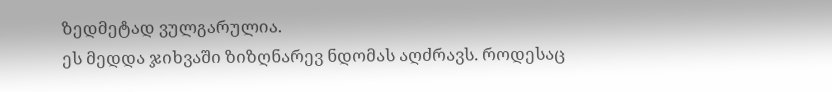ზედმეტად ვულგარულია.
ეს მედდა ჯიხვაში ზიზღნარევ ნდომას აღძრავს. როდესაც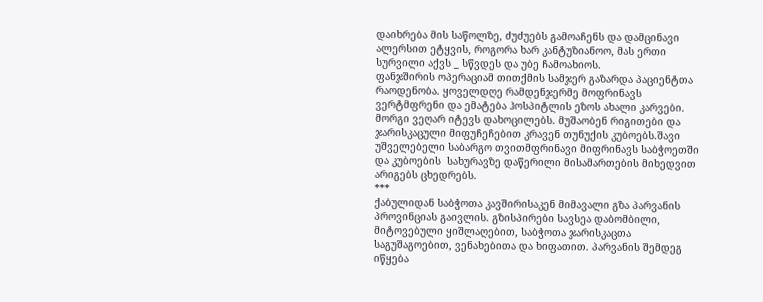დაიხრება მის საწოლზე, ძუძუებს გამოაჩენს და დამცინავი ალერსით ეტყვის, როგორა ხარ კანტუზიანოო, მას ერთი სურვილი აქვს _ სწვდეს და უბე ჩამოახიოს.
ფანჯშირის ოპერაციამ თითქმის სამჯერ გაზარდა პაციენტთა რაოდენობა. ყოველდღე რამდენჯერმე მოფრინავს ვერტმფრენი და ემატება ჰოსპიტლის ეზოს ახალი კარვები. მორგი ვეღარ იტევს დახოცილებს. მუშაობენ რიგითები და ჯარისკაცული მიფუჩეჩებით კრავენ თუნუქის კუბოებს.შავი უშველებელი საბარგო თვითმფრინავი მიფრინავს საბჭოეთში და კუბოების  სახურავზე დაწერილი მისამართების მიხედვით არიგებს ცხედრებს.
***
ქაბულიდან საბჭოთა კავშირისაკენ მიმავალი გზა პარვანის პროვინციას გაივლის. გზისპირები სავსეა დაბომბილი, მიტოვებული ყიშლაღებით, საბჭოთა ჯარისკაცთა საგუშაგოებით, ვენახებითა და ხიფათით. პარვანის შემდეგ იწყება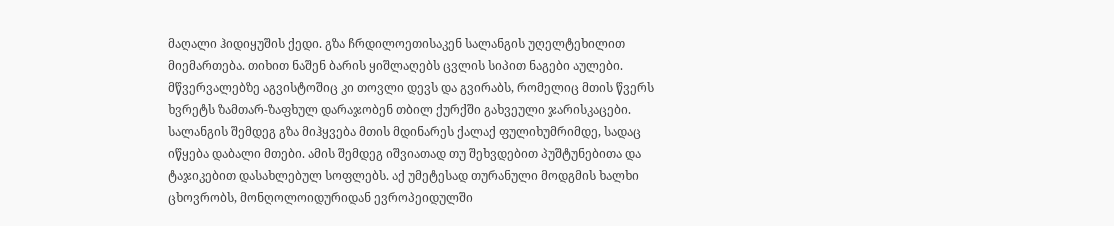მაღალი ჰიდიყუშის ქედი. გზა ჩრდილოეთისაკენ სალანგის უღელტეხილით მიემართება. თიხით ნაშენ ბარის ყიშლაღებს ცვლის სიპით ნაგები აულები. მწვერვალებზე აგვისტოშიც კი თოვლი დევს და გვირაბს, რომელიც მთის წვერს ხვრეტს ზამთარ-ზაფხულ დარაჯობენ თბილ ქურქში გახვეული ჯარისკაცები. სალანგის შემდეგ გზა მიჰყვება მთის მდინარეს ქალაქ ფულიხუმრიმდე, სადაც იწყება დაბალი მთები. ამის შემდეგ იშვიათად თუ შეხვდებით პუშტუნებითა და ტაჯიკებით დასახლებულ სოფლებს. აქ უმეტესად თურანული მოდგმის ხალხი ცხოვრობს, მონღოლოიდურიდან ევროპეიდულში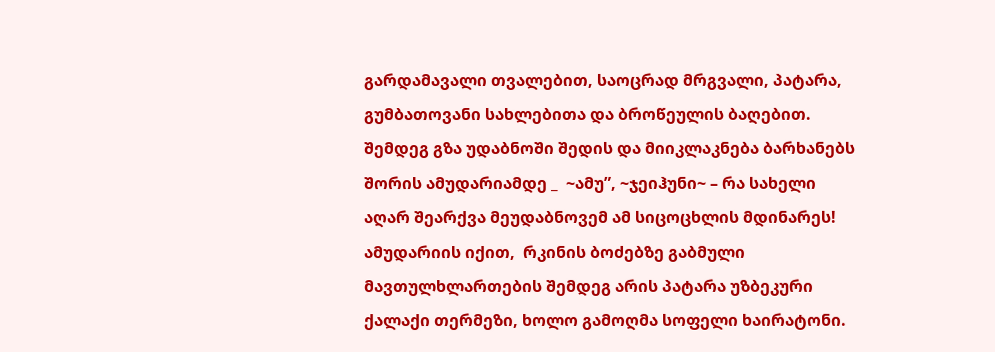გარდამავალი თვალებით, საოცრად მრგვალი, პატარა, გუმბათოვანი სახლებითა და ბროწეულის ბაღებით. შემდეგ გზა უდაბნოში შედის და მიიკლაკნება ბარხანებს შორის ამუდარიამდე _  ~ამუ”, ~ჯეიჰუნი~ – რა სახელი აღარ შეარქვა მეუდაბნოვემ ამ სიცოცხლის მდინარეს!
ამუდარიის იქით,  რკინის ბოძებზე გაბმული მავთულხლართების შემდეგ არის პატარა უზბეკური ქალაქი თერმეზი, ხოლო გამოღმა სოფელი ხაირატონი.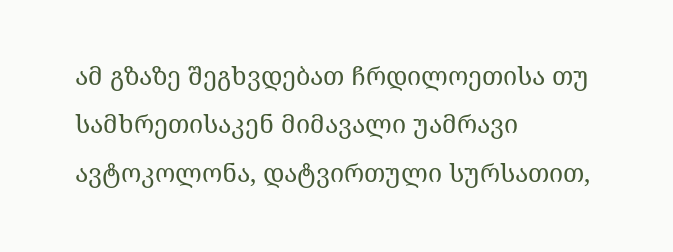ამ გზაზე შეგხვდებათ ჩრდილოეთისა თუ სამხრეთისაკენ მიმავალი უამრავი ავტოკოლონა, დატვირთული სურსათით,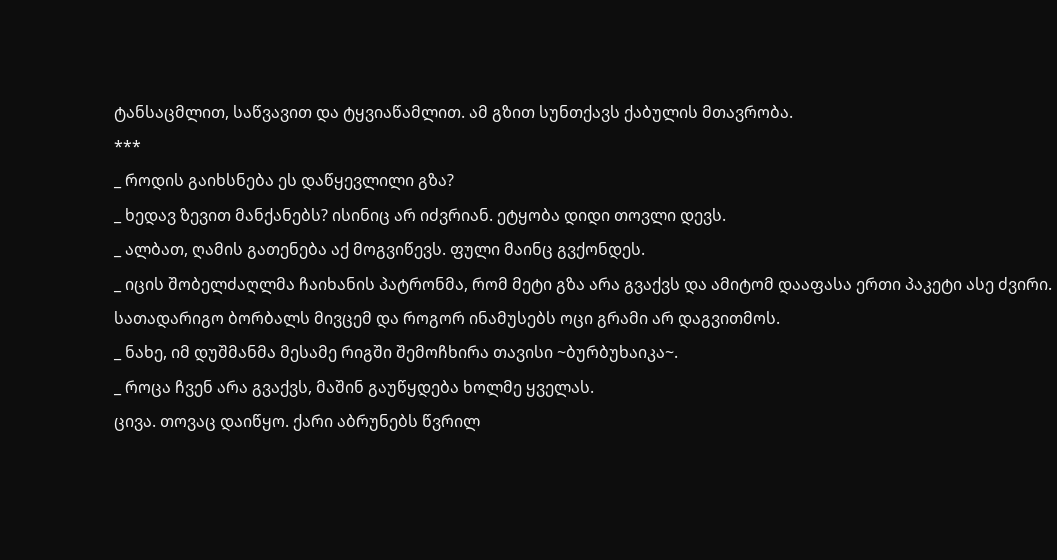ტანსაცმლით, საწვავით და ტყვიაწამლით. ამ გზით სუნთქავს ქაბულის მთავრობა.
***
_ როდის გაიხსნება ეს დაწყევლილი გზა?
_ ხედავ ზევით მანქანებს? ისინიც არ იძვრიან. ეტყობა დიდი თოვლი დევს.
_ ალბათ, ღამის გათენება აქ მოგვიწევს. ფული მაინც გვქონდეს.
_ იცის შობელძაღლმა ჩაიხანის პატრონმა, რომ მეტი გზა არა გვაქვს და ამიტომ დააფასა ერთი პაკეტი ასე ძვირი. სათადარიგო ბორბალს მივცემ და როგორ ინამუსებს ოცი გრამი არ დაგვითმოს.
_ ნახე, იმ დუშმანმა მესამე რიგში შემოჩხირა თავისი ~ბურბუხაიკა~.
_ როცა ჩვენ არა გვაქვს, მაშინ გაუწყდება ხოლმე ყველას.
ცივა. თოვაც დაიწყო. ქარი აბრუნებს წვრილ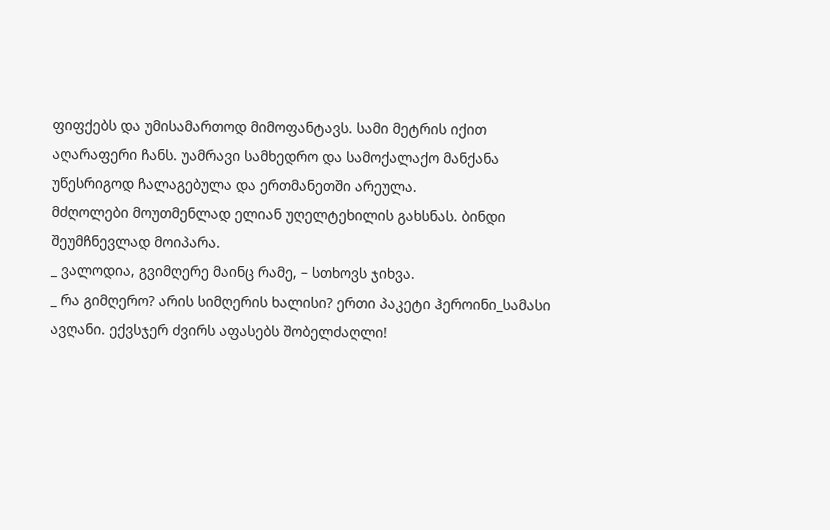ფიფქებს და უმისამართოდ მიმოფანტავს. სამი მეტრის იქით აღარაფერი ჩანს. უამრავი სამხედრო და სამოქალაქო მანქანა უწესრიგოდ ჩალაგებულა და ერთმანეთში არეულა.
მძღოლები მოუთმენლად ელიან უღელტეხილის გახსნას. ბინდი შეუმჩნევლად მოიპარა.
_ ვალოდია, გვიმღერე მაინც რამე, – სთხოვს ჯიხვა.
_ რა გიმღერო? არის სიმღერის ხალისი? ერთი პაკეტი ჰეროინი_სამასი ავღანი. ექვსჯერ ძვირს აფასებს შობელძაღლი!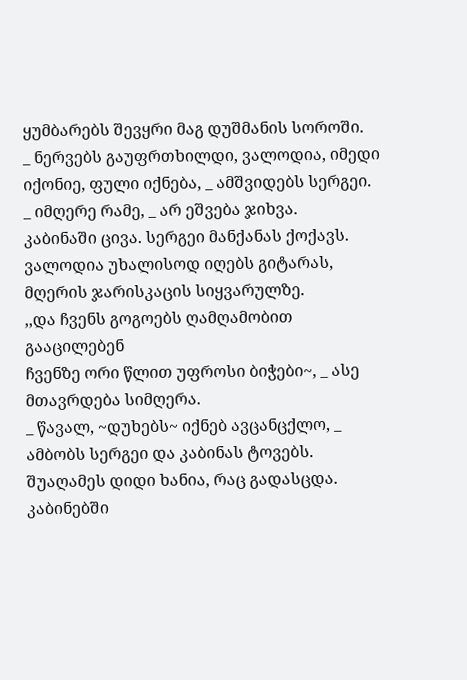ყუმბარებს შევყრი მაგ დუშმანის სოროში.
_ ნერვებს გაუფრთხილდი, ვალოდია, იმედი იქონიე, ფული იქნება, _ ამშვიდებს სერგეი.
_ იმღერე რამე, _ არ ეშვება ჯიხვა.
კაბინაში ცივა. სერგეი მანქანას ქოქავს. ვალოდია უხალისოდ იღებს გიტარას, მღერის ჯარისკაცის სიყვარულზე.
,,და ჩვენს გოგოებს ღამღამობით გააცილებენ
ჩვენზე ორი წლით უფროსი ბიჭები~, _ ასე მთავრდება სიმღერა.
_ წავალ, ~დუხებს~ იქნებ ავცანცქლო, _ ამბობს სერგეი და კაბინას ტოვებს.
შუაღამეს დიდი ხანია, რაც გადასცდა. კაბინებში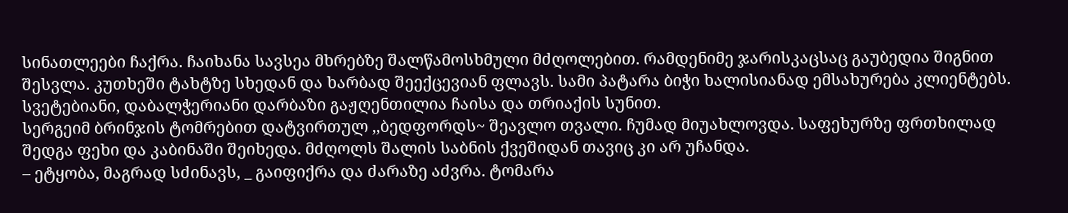სინათლეები ჩაქრა. ჩაიხანა სავსეა მხრებზე შალწამოსხმული მძღოლებით. რამდენიმე ჯარისკაცსაც გაუბედია შიგნით შესვლა. კუთხეში ტახტზე სხედან და ხარბად შეექცევიან ფლავს. სამი პატარა ბიჭი ხალისიანად ემსახურება კლიენტებს. სვეტებიანი, დაბალჭერიანი დარბაზი გაჟღენთილია ჩაისა და თრიაქის სუნით.
სერგეიმ ბრინჯის ტომრებით დატვირთულ ,,ბედფორდს~ შეავლო თვალი. ჩუმად მიუახლოვდა. საფეხურზე ფრთხილად შედგა ფეხი და კაბინაში შეიხედა. მძღოლს შალის საბნის ქვეშიდან თავიც კი არ უჩანდა.
– ეტყობა, მაგრად სძინავს, _ გაიფიქრა და ძარაზე აძვრა. ტომარა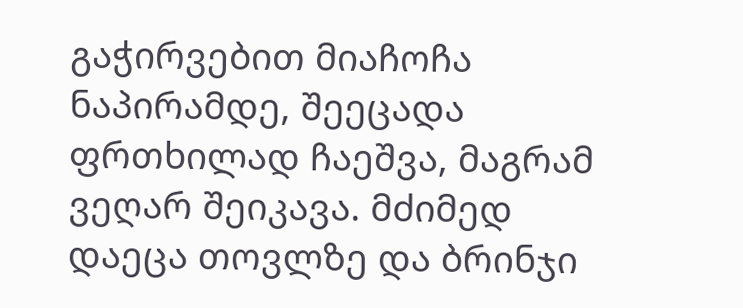გაჭირვებით მიაჩოჩა ნაპირამდე, შეეცადა ფრთხილად ჩაეშვა, მაგრამ ვეღარ შეიკავა. მძიმედ დაეცა თოვლზე და ბრინჯი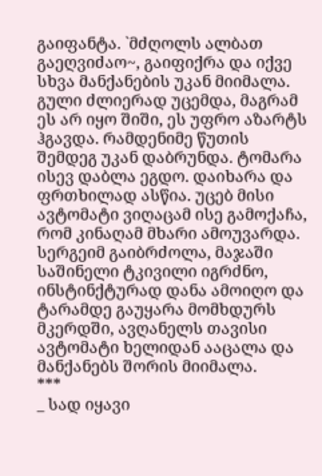გაიფანტა. `მძღოლს ალბათ გაეღვიძაო~, გაიფიქრა და იქვე სხვა მანქანების უკან მიიმალა. გული ძლიერად უცემდა, მაგრამ ეს არ იყო შიში, ეს უფრო აზარტს ჰგავდა. რამდენიმე წუთის შემდეგ უკან დაბრუნდა. ტომარა ისევ დაბლა ეგდო. დაიხარა და ფრთხილად ასწია. უცებ მისი ავტომატი ვიღაცამ ისე გამოქაჩა, რომ კინაღამ მხარი ამოუვარდა. სერგეიმ გაიბრძოლა, მაჯაში საშინელი ტკივილი იგრძნო, ინსტინქტურად დანა ამოიღო და ტარამდე გაუყარა მომხდურს მკერდში, ავღანელს თავისი ავტომატი ხელიდან ააცალა და  მანქანებს შორის მიიმალა.
***
_ სად იყავი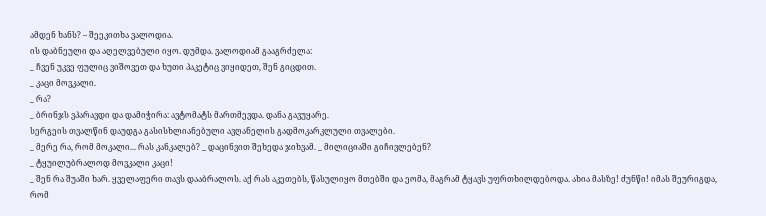ამდენ ხანს? – შეეკითხა ვალოდია.
ის დაბნეული და აღელვებული იყო. დუმდა. ვალოდიამ გააგრძელა:
_ ჩვენ უკვე ფულიც ვიშოვეთ და ხუთი პაკეტიც ვიყიდეთ, შენ გიცდით.
_ კაცი მოვკალი.
_ რა?
_ ბრინჯს ვპარავდი და დამიჭირა: ავტომატს მართმევდა. დანა გავუყარე.
სერგეის თვალწინ დაუდგა გასისხლიანებული ავღანელის გადმოკარკლული თვალები.
_ მერე რა, რომ მოკალი... რას კანკალებ? _ დაცინვით შეხედა ჯიხვამ. _ მილიციაში გიჩივლებენ?
_ ტყუილუბრალოდ მოვკალი კაცი!
_ შენ რა შუაში ხარ. ყველაფერი თავს დააბრალოს. აქ რას აკეთებს, წასულიყო მთებში და ეომა, მაგრამ ტყავს უფრთხილდებოდა. ახია მასზე! ძუნწი! იმას შეურიგდა, რომ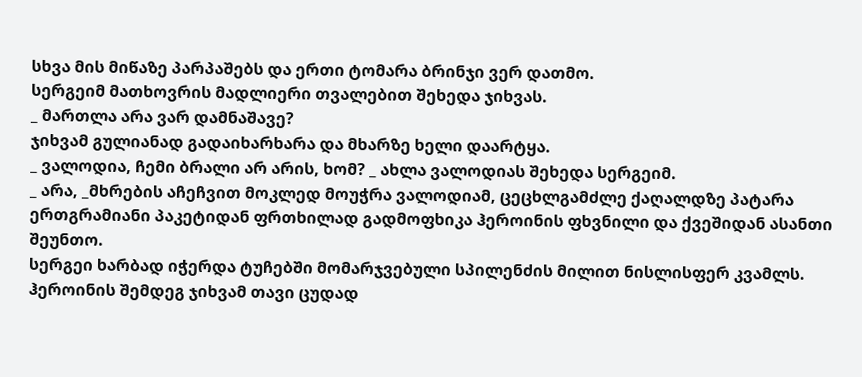სხვა მის მიწაზე პარპაშებს და ერთი ტომარა ბრინჯი ვერ დათმო.
სერგეიმ მათხოვრის მადლიერი თვალებით შეხედა ჯიხვას.
_ მართლა არა ვარ დამნაშავე?
ჯიხვამ გულიანად გადაიხარხარა და მხარზე ხელი დაარტყა.
_ ვალოდია, ჩემი ბრალი არ არის, ხომ? _ ახლა ვალოდიას შეხედა სერგეიმ.
_ არა, _მხრების აჩეჩვით მოკლედ მოუჭრა ვალოდიამ, ცეცხლგამძლე ქაღალდზე პატარა ერთგრამიანი პაკეტიდან ფრთხილად გადმოფხიკა ჰეროინის ფხვნილი და ქვეშიდან ასანთი შეუნთო.
სერგეი ხარბად იჭერდა ტუჩებში მომარჯვებული სპილენძის მილით ნისლისფერ კვამლს.
ჰეროინის შემდეგ ჯიხვამ თავი ცუდად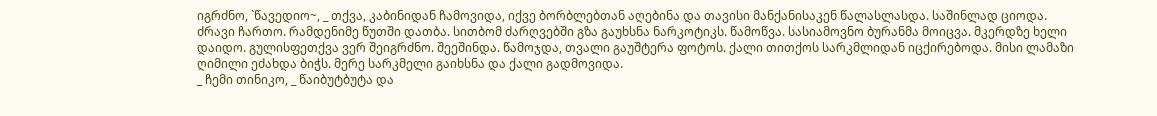იგრძნო, `წავედიო~, _ თქვა, კაბინიდან ჩამოვიდა, იქვე ბორბლებთან აღებინა და თავისი მანქანისაკენ წალასლასდა. საშინლად ციოდა. ძრავი ჩართო. რამდენიმე წუთში დათბა. სითბომ ძარღვებში გზა გაუხსნა ნარკოტიკს. წამოწვა. სასიამოვნო ბურანმა მოიცვა. მკერდზე ხელი დაიდო. გულისფეთქვა ვერ შეიგრძნო. შეეშინდა. წამოჯდა, თვალი გაუშტერა ფოტოს. ქალი თითქოს სარკმლიდან იცქირებოდა. მისი ლამაზი ღიმილი ეძახდა ბიჭს. მერე სარკმელი გაიხსნა და ქალი გადმოვიდა.
_ ჩემი თინიკო, _ წაიბუტბუტა და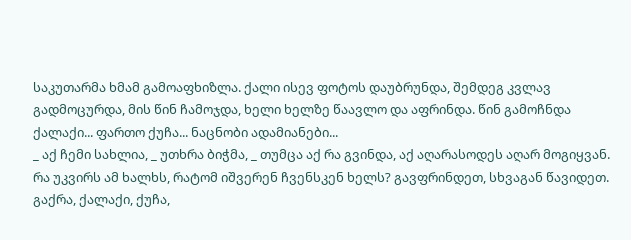საკუთარმა ხმამ გამოაფხიზლა. ქალი ისევ ფოტოს დაუბრუნდა, შემდეგ კვლავ გადმოცურდა, მის წინ ჩამოჯდა, ხელი ხელზე წაავლო და აფრინდა. წინ გამოჩნდა ქალაქი... ფართო ქუჩა... ნაცნობი ადამიანები...
_ აქ ჩემი სახლია, _ უთხრა ბიჭმა, _ თუმცა აქ რა გვინდა, აქ აღარასოდეს აღარ მოგიყვან. რა უკვირს ამ ხალხს, რატომ იშვერენ ჩვენსკენ ხელს? გავფრინდეთ, სხვაგან წავიდეთ.
გაქრა, ქალაქი, ქუჩა,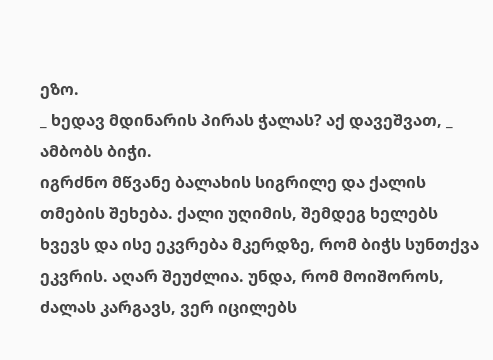ეზო.
_ ხედავ მდინარის პირას ჭალას? აქ დავეშვათ, _ ამბობს ბიჭი.
იგრძნო მწვანე ბალახის სიგრილე და ქალის თმების შეხება. ქალი უღიმის, შემდეგ ხელებს ხვევს და ისე ეკვრება მკერდზე, რომ ბიჭს სუნთქვა ეკვრის. აღარ შეუძლია. უნდა, რომ მოიშოროს, ძალას კარგავს, ვერ იცილებს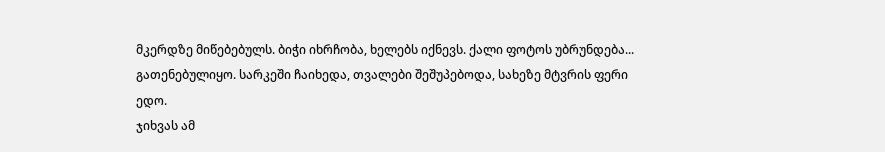მკერდზე მიწებებულს. ბიჭი იხრჩობა, ხელებს იქნევს. ქალი ფოტოს უბრუნდება...
გათენებულიყო. სარკეში ჩაიხედა, თვალები შეშუპებოდა, სახეზე მტვრის ფერი ედო.
ჯიხვას ამ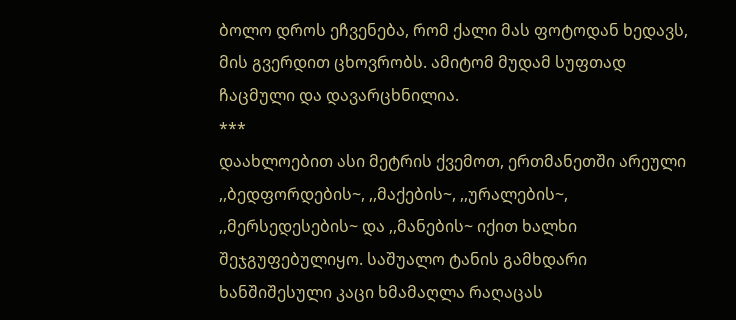ბოლო დროს ეჩვენება, რომ ქალი მას ფოტოდან ხედავს, მის გვერდით ცხოვრობს. ამიტომ მუდამ სუფთად ჩაცმული და დავარცხნილია.
***
დაახლოებით ასი მეტრის ქვემოთ, ერთმანეთში არეული ,,ბედფორდების~, ,,მაქების~, ,,ურალების~, ,,მერსედესების~ და ,,მანების~ იქით ხალხი შეჯგუფებულიყო. საშუალო ტანის გამხდარი ხანშიშესული კაცი ხმამაღლა რაღაცას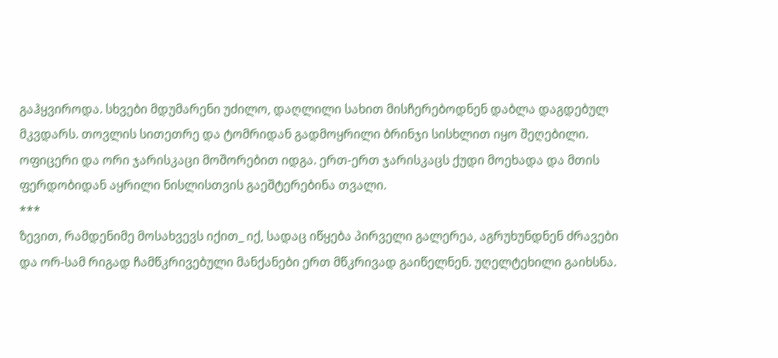გაჰყვიროდა. სხვები მდუმარენი უძილო, დაღლილი სახით მისჩერებოდნენ დაბლა დაგდებულ მკვდარს. თოვლის სითეთრე და ტომრიდან გადმოყრილი ბრინჯი სისხლით იყო შეღებილი. ოფიცერი და ორი ჯარისკაცი მოშორებით იდგა. ერთ-ერთ ჯარისკაცს ქუდი მოეხადა და მთის ფერდობიდან აყრილი ნისლისთვის გაეშტერებინა თვალი.
***
ზევით, რამდენიმე მოსახვევს იქით_ იქ, სადაც იწყება პირველი გალერეა, აგრუხუნდნენ ძრავები და ორ-სამ რიგად ჩამწკრივებული მანქანები ერთ მწკრივად გაიწელნენ. უღელტეხილი გაიხსნა.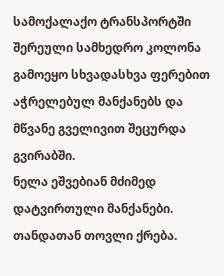სამოქალაქო ტრანსპორტში შერეული სამხედრო კოლონა გამოეყო სხვადასხვა ფერებით აჭრელებულ მანქანებს და მწვანე გველივით შეცურდა გვირაბში.
ნელა ეშვებიან მძიმედ დატვირთული მანქანები. თანდათან თოვლი ქრება.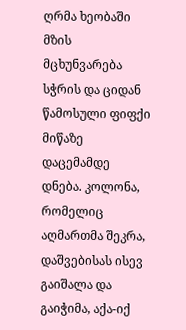ღრმა ხეობაში მზის მცხუნვარება სჭრის და ციდან წამოსული ფიფქი მიწაზე დაცემამდე დნება. კოლონა, რომელიც აღმართმა შეკრა, დაშვებისას ისევ გაიშალა და გაიჭიმა, აქა-იქ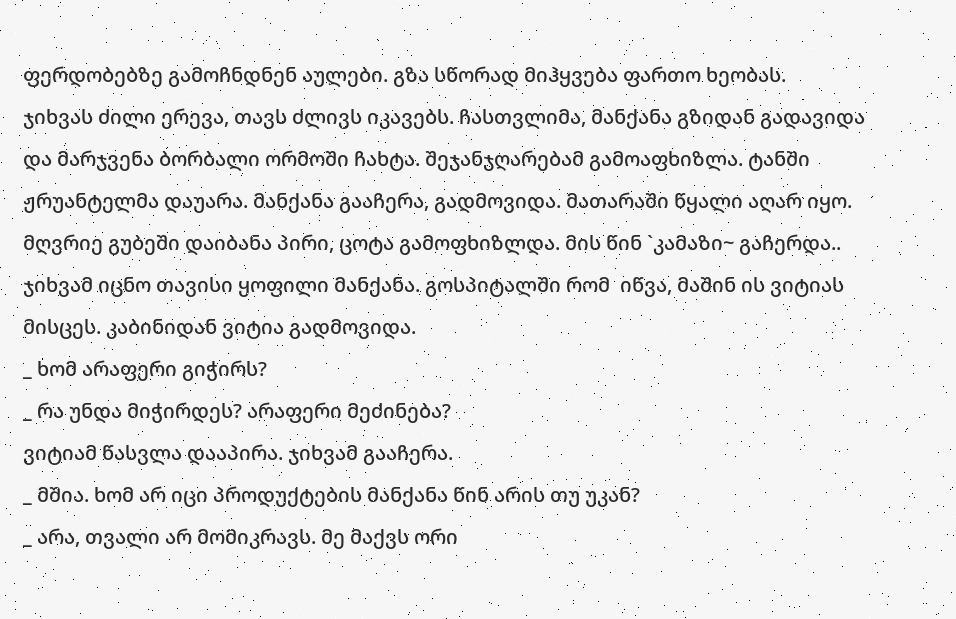ფერდობებზე გამოჩნდნენ აულები. გზა სწორად მიჰყვება ფართო ხეობას.
ჯიხვას ძილი ერევა, თავს ძლივს იკავებს. ჩასთვლიმა, მანქანა გზიდან გადავიდა და მარჯვენა ბორბალი ორმოში ჩახტა. შეჯანჯღარებამ გამოაფხიზლა. ტანში ჟრუანტელმა დაუარა. მანქანა გააჩერა, გადმოვიდა. მათარაში წყალი აღარ იყო. მღვრიე გუბეში დაიბანა პირი, ცოტა გამოფხიზლდა. მის წინ `კამაზი~ გაჩერდა.. ჯიხვამ იცნო თავისი ყოფილი მანქანა. გოსპიტალში რომ  იწვა, მაშინ ის ვიტიას მისცეს. კაბინიდან ვიტია გადმოვიდა.
_ ხომ არაფერი გიჭირს?
_ რა უნდა მიჭირდეს? არაფერი მეძინება?
ვიტიამ წასვლა დააპირა. ჯიხვამ გააჩერა.
_ მშია. ხომ არ იცი პროდუქტების მანქანა წინ არის თუ უკან?
_ არა, თვალი არ მომიკრავს. მე მაქვს ორი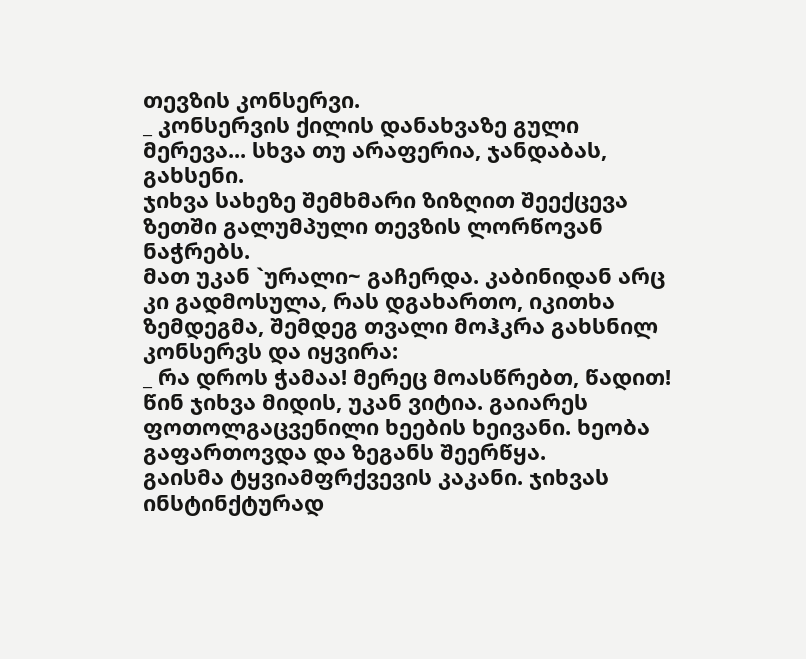თევზის კონსერვი.
_ კონსერვის ქილის დანახვაზე გული მერევა... სხვა თუ არაფერია, ჯანდაბას, გახსენი.
ჯიხვა სახეზე შემხმარი ზიზღით შეექცევა ზეთში გალუმპული თევზის ლორწოვან ნაჭრებს.
მათ უკან `ურალი~ გაჩერდა. კაბინიდან არც კი გადმოსულა, რას დგახართო, იკითხა ზემდეგმა, შემდეგ თვალი მოჰკრა გახსნილ კონსერვს და იყვირა:
_ რა დროს ჭამაა! მერეც მოასწრებთ, წადით!
წინ ჯიხვა მიდის, უკან ვიტია. გაიარეს ფოთოლგაცვენილი ხეების ხეივანი. ხეობა გაფართოვდა და ზეგანს შეერწყა.
გაისმა ტყვიამფრქვევის კაკანი. ჯიხვას ინსტინქტურად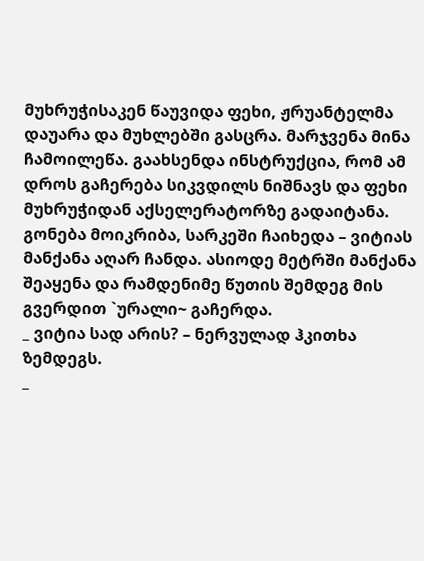მუხრუჭისაკენ წაუვიდა ფეხი, ჟრუანტელმა დაუარა და მუხლებში გასცრა. მარჯვენა მინა ჩამოილეწა. გაახსენდა ინსტრუქცია, რომ ამ დროს გაჩერება სიკვდილს ნიშნავს და ფეხი მუხრუჭიდან აქსელერატორზე გადაიტანა. გონება მოიკრიბა, სარკეში ჩაიხედა – ვიტიას მანქანა აღარ ჩანდა. ასიოდე მეტრში მანქანა შეაყენა და რამდენიმე წუთის შემდეგ მის გვერდით `ურალი~ გაჩერდა.
_ ვიტია სად არის? – ნერვულად ჰკითხა ზემდეგს.
_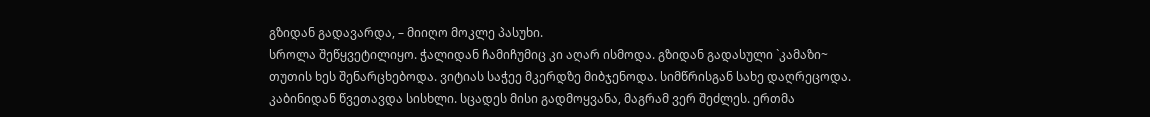გზიდან გადავარდა, – მიიღო მოკლე პასუხი.
სროლა შეწყვეტილიყო. ჭალიდან ჩამიჩუმიც კი აღარ ისმოდა. გზიდან გადასული `კამაზი~ თუთის ხეს შენარცხებოდა. ვიტიას საჭეე მკერდზე მიბჯენოდა. სიმწრისგან სახე დაღრეცოდა. კაბინიდან წვეთავდა სისხლი. სცადეს მისი გადმოყვანა, მაგრამ ვერ შეძლეს. ერთმა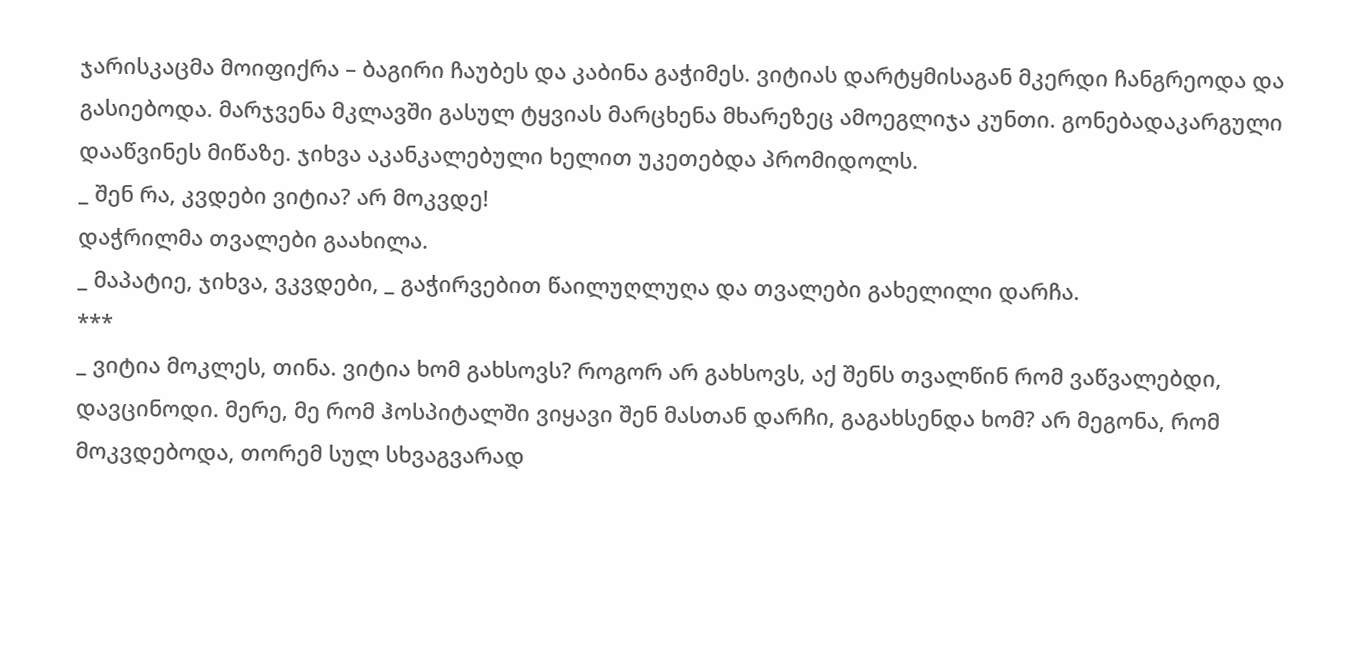ჯარისკაცმა მოიფიქრა – ბაგირი ჩაუბეს და კაბინა გაჭიმეს. ვიტიას დარტყმისაგან მკერდი ჩანგრეოდა და გასიებოდა. მარჯვენა მკლავში გასულ ტყვიას მარცხენა მხარეზეც ამოეგლიჯა კუნთი. გონებადაკარგული დააწვინეს მიწაზე. ჯიხვა აკანკალებული ხელით უკეთებდა პრომიდოლს.
_ შენ რა, კვდები ვიტია? არ მოკვდე!
დაჭრილმა თვალები გაახილა.
_ მაპატიე, ჯიხვა, ვკვდები, _ გაჭირვებით წაილუღლუღა და თვალები გახელილი დარჩა.
***
_ ვიტია მოკლეს, თინა. ვიტია ხომ გახსოვს? როგორ არ გახსოვს, აქ შენს თვალწინ რომ ვაწვალებდი, დავცინოდი. მერე, მე რომ ჰოსპიტალში ვიყავი შენ მასთან დარჩი, გაგახსენდა ხომ? არ მეგონა, რომ მოკვდებოდა, თორემ სულ სხვაგვარად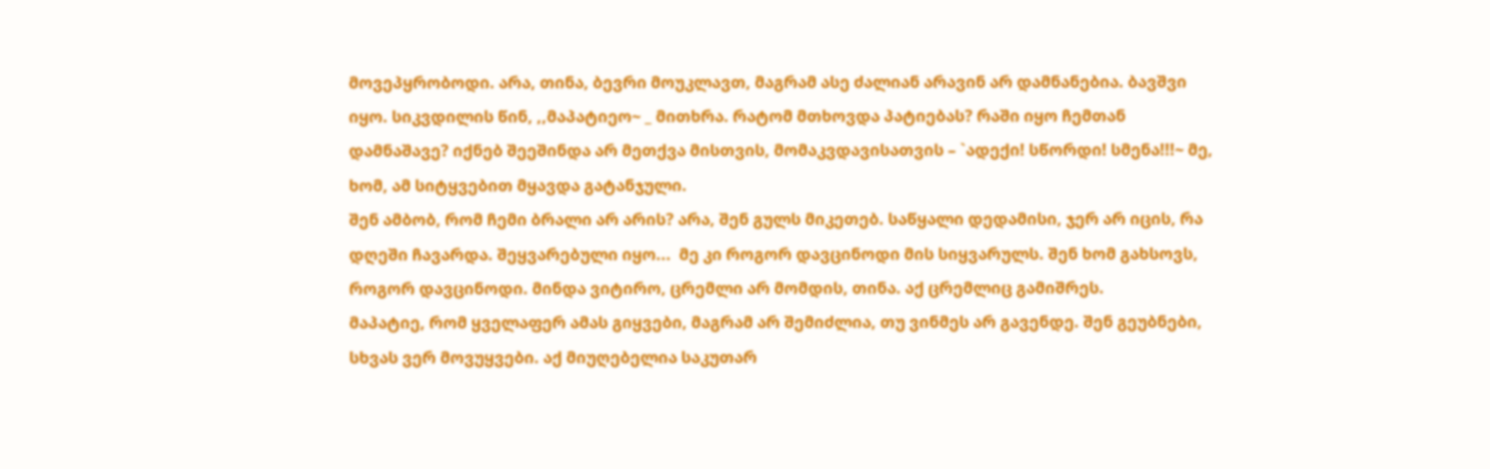მოვეპყრობოდი. არა, თინა, ბევრი მოუკლავთ, მაგრამ ასე ძალიან არავინ არ დამნანებია. ბავშვი იყო. სიკვდილის წინ, ,,მაპატიეო~ _ მითხრა. რატომ მთხოვდა პატიებას? რაში იყო ჩემთან დამნაშავე? იქნებ შეეშინდა არ მეთქვა მისთვის, მომაკვდავისათვის – `ადექი! სწორდი! სმენა!!!~ მე, ხომ, ამ სიტყვებით მყავდა გატანჯული.
შენ ამბობ, რომ ჩემი ბრალი არ არის? არა, შენ გულს მიკეთებ. საწყალი დედამისი, ჯერ არ იცის, რა დღეში ჩავარდა. შეყვარებული იყო...  მე კი როგორ დავცინოდი მის სიყვარულს. შენ ხომ გახსოვს, როგორ დავცინოდი. მინდა ვიტირო, ცრემლი არ მომდის, თინა. აქ ცრემლიც გამიშრეს.
მაპატიე, რომ ყველაფერ ამას გიყვები, მაგრამ არ შემიძლია, თუ ვინმეს არ გავენდე. შენ გეუბნები, სხვას ვერ მოვუყვები. აქ მიუღებელია საკუთარ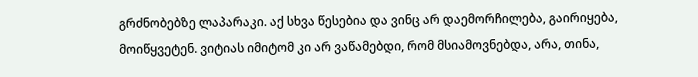გრძნობებზე ლაპარაკი. აქ სხვა წესებია და ვინც არ დაემორჩილება, გაირიყება, მოიწყვეტენ. ვიტიას იმიტომ კი არ ვაწამებდი, რომ მსიამოვნებდა, არა, თინა,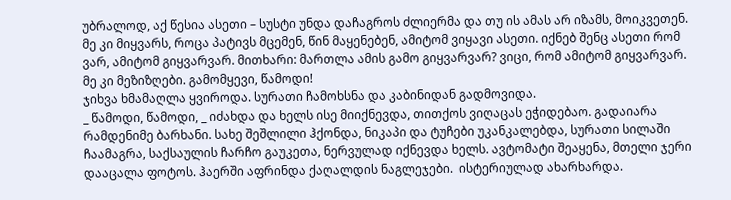უბრალოდ, აქ წესია ასეთი – სუსტი უნდა დაჩაგროს ძლიერმა და თუ ის ამას არ იზამს, მოიკვეთენ. მე კი მიყვარს, როცა პატივს მცემენ, წინ მაყენებენ, ამიტომ ვიყავი ასეთი. იქნებ შენც ასეთი რომ ვარ, ამიტომ გიყვარვარ. მითხარი: მართლა ამის გამო გიყვარვარ? ვიცი, რომ ამიტომ გიყვარვარ. მე კი მეზიზღები. გამომყევი, წამოდი!
ჯიხვა ხმამაღლა ყვიროდა. სურათი ჩამოხსნა და კაბინიდან გადმოვიდა.
_ წამოდი, წამოდი, _ იძახდა და ხელს ისე მიიქნევდა, თითქოს ვიღაცას ეჭიდებაო. გადაიარა რამდენიმე ბარხანი. სახე შეშლილი ჰქონდა, ნიკაპი და ტუჩები უკანკალებდა, სურათი სილაში ჩაამაგრა, საქსაულის ჩარჩო გაუკეთა, ნერვულად იქნევდა ხელს. ავტომატი შეაყენა, მთელი ჯერი დააცალა ფოტოს. ჰაერში აფრინდა ქაღალდის ნაგლეჯები.  ისტერიულად ახარხარდა.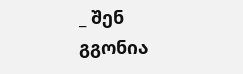_ შენ გგონია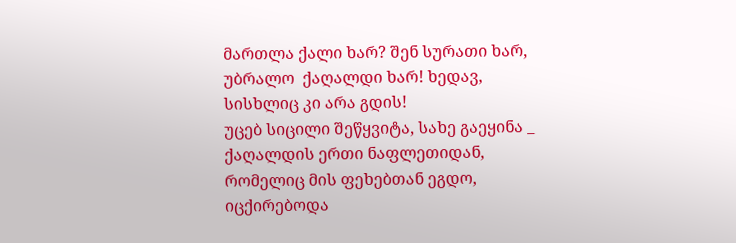მართლა ქალი ხარ? შენ სურათი ხარ, უბრალო  ქაღალდი ხარ! ხედავ, სისხლიც კი არა გდის!
უცებ სიცილი შეწყვიტა, სახე გაეყინა _ ქაღალდის ერთი ნაფლეთიდან, რომელიც მის ფეხებთან ეგდო, იცქირებოდა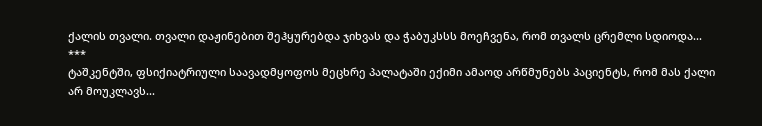ქალის თვალი. თვალი დაჟინებით შეჰყურებდა ჯიხვას და ჭაბუკსსს მოეჩვენა, რომ თვალს ცრემლი სდიოდა...
***
ტაშკენტში, ფსიქიატრიული საავადმყოფოს მეცხრე პალატაში ექიმი ამაოდ არწმუნებს პაციენტს, რომ მას ქალი არ მოუკლავს...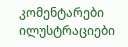კომენტარები ილუსტრაციები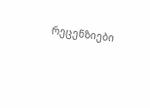რეცენზიები